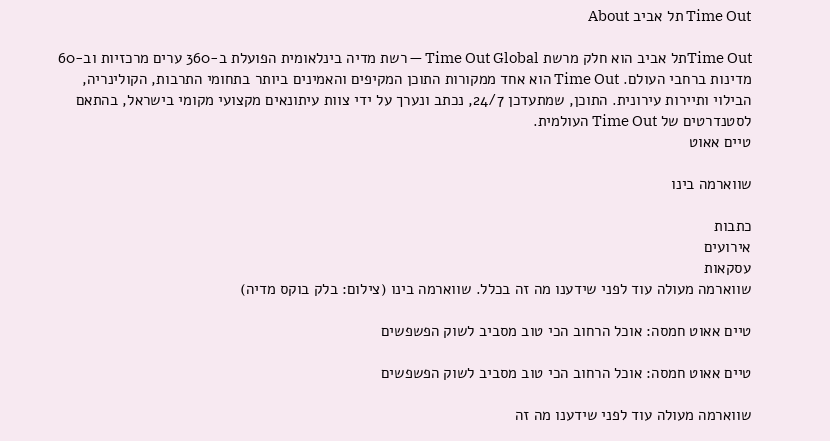Time Out תל אביב About

Time Outתל אביב הוא חלק מרשת Time Out Global — רשת מדיה בינלאומית הפועלת ב-360 ערים מרכזיות וב-60 מדינות ברחבי העולם. Time Out הוא אחד ממקורות התוכן המקיפים והאמינים ביותר בתחומי התרבות, הקולינריה, הבילוי ותיירות עירונית. התוכן, שמתעדכן 24/7, נכתב ונערך על ידי צוות עיתונאים מקצועי מקומי בישראל, בהתאם לסטנדרטים של Time Out העולמית.
טיים אאוט

שווארמה בינו

כתבות
אירועים
עסקאות
שווארמה מעולה עוד לפני שידענו מה זה בכלל. שווארמה בינו (צילום: בלק בוקס מדיה)

טיים אאוט חמסה: אוכל הרחוב הכי טוב מסביב לשוק הפשפשים

טיים אאוט חמסה: אוכל הרחוב הכי טוב מסביב לשוק הפשפשים

שווארמה מעולה עוד לפני שידענו מה זה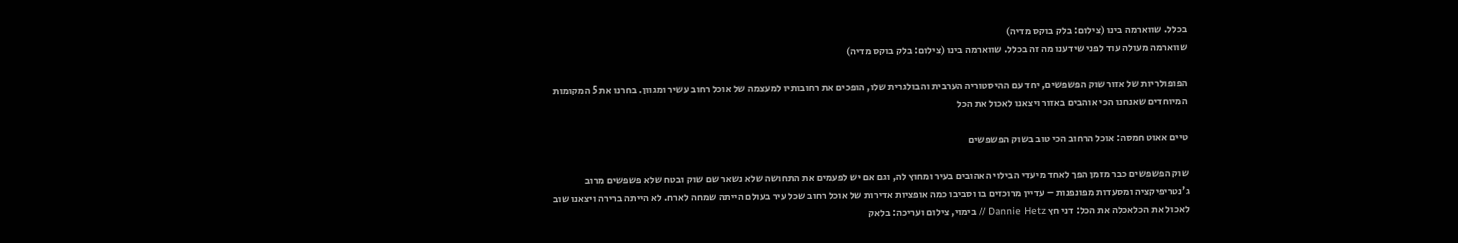בכלל. שווארמה בינו (צילום: בלק בוקס מדיה)
שווארמה מעולה עוד לפני שידענו מה זה בכלל. שווארמה בינו (צילום: בלק בוקס מדיה)

הפופולריות של אזור שוק הפשפשים, יחד עם ההיסטוריה הערבית והבולגרית שלו, הופכים את רחובותיו למעצמה של אוכל רחוב עשיר ומגוון. בחרנו את 5 המקומות המיוחדים שאנחנו הכי אוהבים באזור ויצאנו לאכול את הכל

טיים אאוט חמסה: אוכל הרחוב הכי טוב בשוק הפשפשים

שוק הפשפשים כבר מזמן הפך לאחד מיעדי הבילוי האהובים בעיר ומחוץ לה, וגם אם יש לפעמים את התחושה שלא נשאר שם שוק ובטח שלא פשפשים מרוב ג'נטריפיקציה ומסעדות מפונפנות – עדיין מרוכזים בו וסביבו כמה אופציות אדירות של אוכל רחוב שכל עיר בעולם הייתה שמחה לארח. לא הייתה ברירה ויצאנו שוב לאכול את הכלאכלה את הכל: דני חץ Dannie Hetz // בימוי, צילום ועריכה: בלאק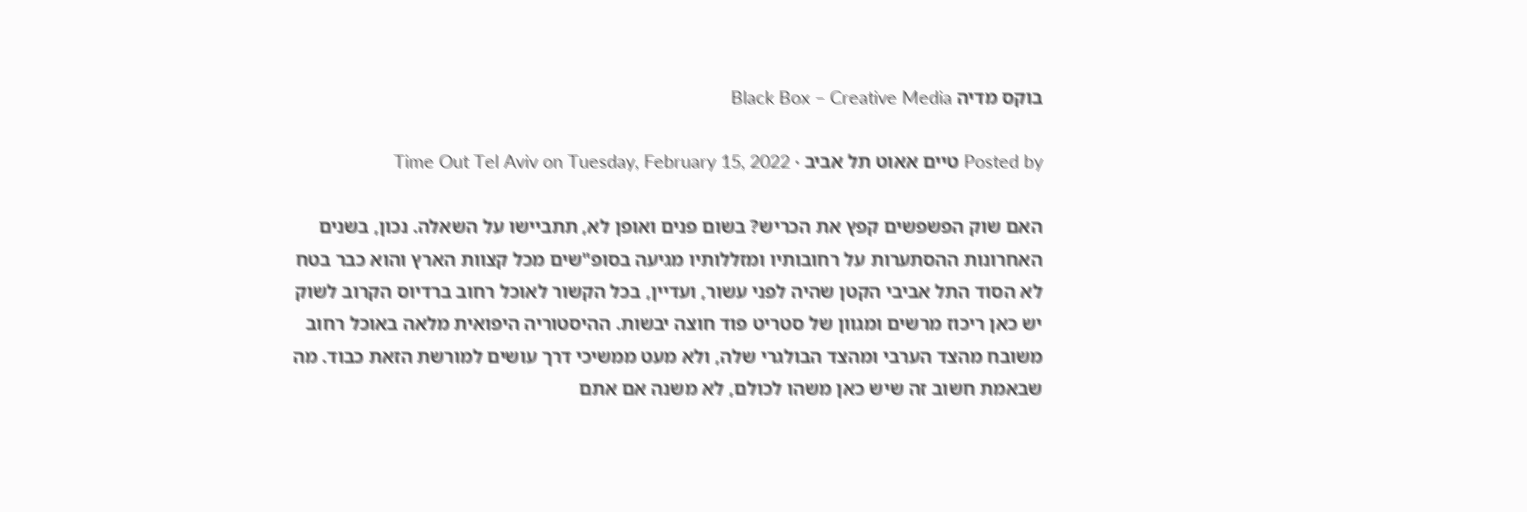בוקס מדיה Black Box – Creative Media

Posted by טיים אאוט תל אביב ∙ Time Out Tel Aviv on Tuesday, February 15, 2022

האם שוק הפשפשים קפץ את הכריש? בשום פנים ואופן לא, תתביישו על השאלה. נכון, בשנים האחרונות ההסתערות על רחובותיו ומזללותיו מגיעה בסופ"שים מכל קצוות הארץ והוא כבר בטח לא הסוד התל אביבי הקטן שהיה לפני עשור, ועדיין, בכל הקשור לאוכל רחוב ברדיוס הקרוב לשוק יש כאן ריכוז מרשים ומגוון של סטריט פוד חוצה יבשות. ההיסטוריה היפואית מלאה באוכל רחוב משובח מהצד הערבי ומהצד הבולגרי שלה, ולא מעט ממשיכי דרך עושים למורשת הזאת כבוד. מה שבאמת חשוב זה שיש כאן משהו לכולם, לא משנה אם אתם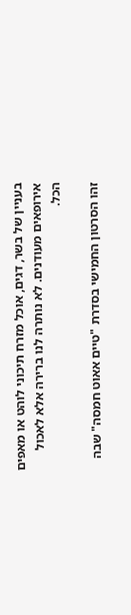בעניין של בשר, דגים, אוכל מזרח תיכוני לוהט או מאפים אירופאים מעודנים. לא נותרה לנו ברירה אלא לאכול הכל.

זהו הסרטון החמישי בסדרת "טיים אאוט חמסה" שבה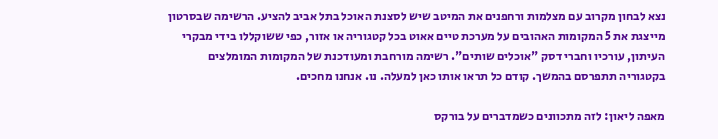נצא לבחון מקרוב עם מצלמות ורחפנים את המיטב שיש לסצנת האוכל בתל אביב להציע. הרשימה שבסרטון מייצגת את 5 המקומות האהובים על מערכת טיים אאוט בכל קטגוריה או אזור, כפי ששוקללו בידי מבקרי העיתון, עורכיו וחברי דסק "אוכלים שותים". רשימה מורחבת ומעודכנת של המקומות המומלצים בקטגוריה תתפרסם בהמשך. קודם כל תראו אותו כאן למעלה. נו. אנחנו מחכים.

מאפה ליאון: לזה מתכוונים כשמדברים על בורקס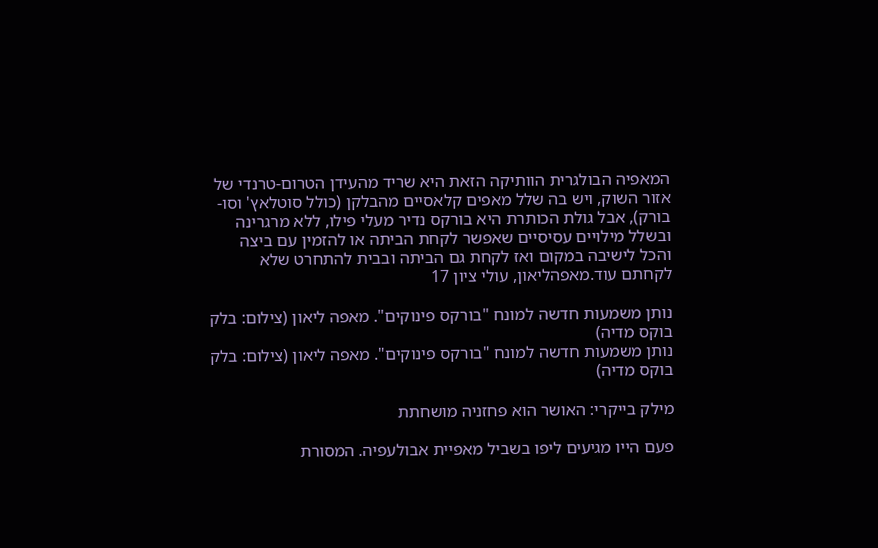המאפיה הבולגרית הוותיקה הזאת היא שריד מהעידן הטרום-טרנדי של אזור השוק, ויש בה שלל מאפים קלאסיים מהבלקן (כולל סוטלאץ' וסו-בורק), אבל גולת הכותרת היא בורקס נדיר מעלי פילו, ללא מרגרינה ובשלל מילויים עסיסיים שאפשר לקחת הביתה או להזמין עם ביצה והכל לישיבה במקום ואז לקחת גם הביתה ובבית להתחרט שלא לקחתם עוד.מאפהליאון, עולי ציון 17

נותן משמעות חדשה למונח "בורקס פינוקים". מאפה ליאון (צילום: בלק בוקס מדיה)
נותן משמעות חדשה למונח "בורקס פינוקים". מאפה ליאון (צילום: בלק בוקס מדיה)

מילק בייקרי: האושר הוא פחזניה מושחתת

פעם הייו מגיעים ליפו בשביל מאפיית אבולעפיה. המסורת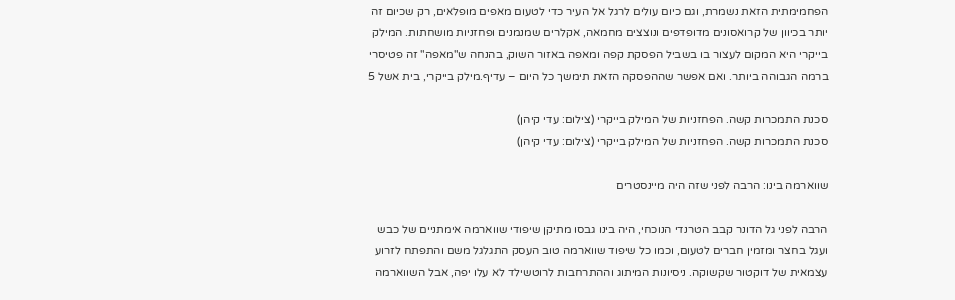הפחמימתית הזאת נשמרת, וגם כיום עולים לרגל אל העיר כדי לטעום מאפים מופלאים, רק שכיום זה יותר בכיוון של קרואסונים מדופדפים ונוצצים מחמאה, אקלרים שמנמנים ופחזניות מושחתות. המילק בייקרי היא המקום לעצור בו בשביל הפסקת קפה ומאפה באזור השוק, בהנחה ש"מאפה" זה פטיסרי ברמה הגבוהה ביותר. ואם אפשר שההפסקה הזאת תימשך כל היום – עדיף.מילק בייקרי, בית אשל 5

סכנת התמכרות קשה. הפחזניות של המילק בייקרי (צילום: עדי קיהן)
סכנת התמכרות קשה. הפחזניות של המילק בייקרי (צילום: עדי קיהן)

שווארמה בינו: הרבה לפני שזה היה מיינסטרים

הרבה לפני גל הדונר קבב הטרנדי הנוכחי, היה בינו גבסו מתיקן שיפודי שווארמה אימתניים של כבש ועגל בחצר ומזמין חברים לטעום, וכמו כל שיפוד שווארמה טוב העסק התגלגל משם והתפתח לזרוע עצמאית של דוקטור שקשוקה. ניסיונות המיתוג וההתרחבות לרוטשילד לא עלו יפה, אבל השווארמה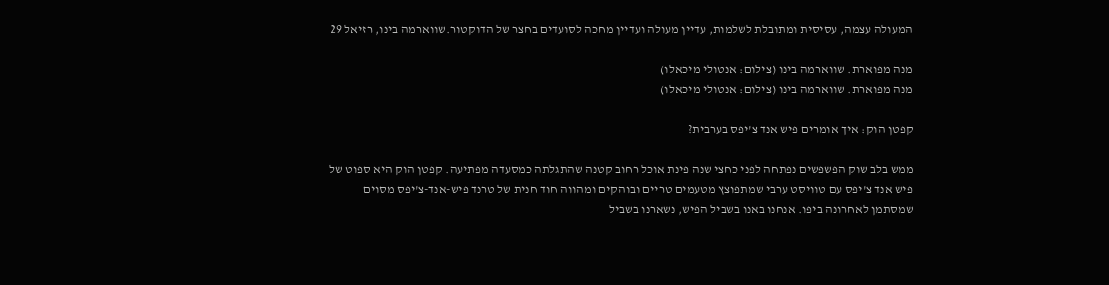המעולה עצמה, עסיסית ומתובלת לשלמות, עדיין מעולה ועדיין מחכה לסועדים בחצר של הדוקטור.שווארמה בינו, רזיאל 29

מנה מפוארת. שווארמה בינו (צילום: אנטולי מיכאלו)
מנה מפוארת. שווארמה בינו (צילום: אנטולי מיכאלו)

קפטן הוק: איך אומרים פיש אנד צ'יפס בערבית?

ממש בלב שוק הפשפשים נפתחה לפני כחצי שנה פינת אוכל רחוב קטנה שהתגלתה כמסעדה מפתיעה. קפטן הוק היא ספוט של פיש אנד צ'יפס עם טוויסט ערבי שמתפוצץ מטעמים טריים ובוהקים ומהווה חוד חנית של טרנד פיש-אנד-צ'יפס מסוים שמסתמן לאחרונה ביפו. אנחנו באנו בשביל הפיש, נשארנו בשביל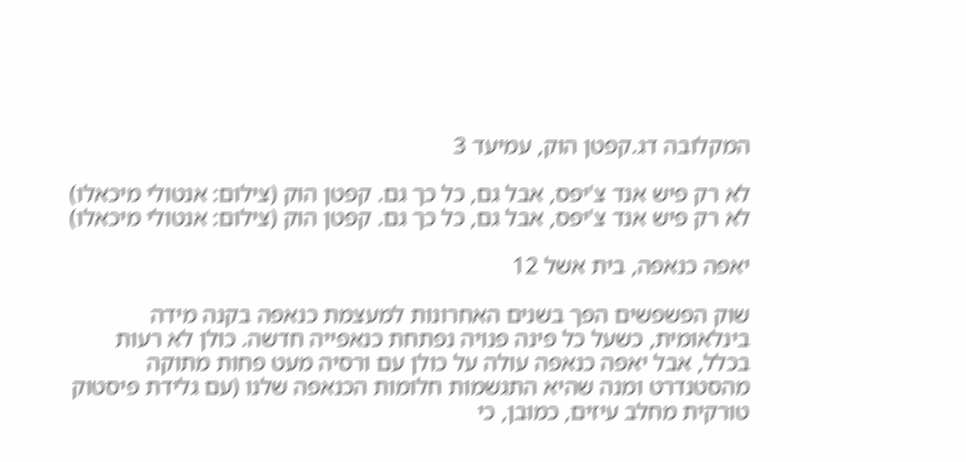המקלובה דג.קפטן הוק, עמיעד 3

לא רק פיש אנד צ'יפס, אבל גם, כל כך גם. קפטן הוק (צילום: אנטולי מיכאלו)
לא רק פיש אנד צ'יפס, אבל גם, כל כך גם. קפטן הוק (צילום: אנטולי מיכאלו)

יאפה כנאפה, בית אשל 12

שוק הפשפשים הפך בשנים האחרונות למעצמת כנאפה בקנה מידה בינלאומית, כשעל כל פינה פנויה נפתחת כנאפייה חדשה. כולן לא רעות בכלל, אבל יאפה כנאפה עולה על כולן עם ורסיה מעט פחות מתוקה מהסטנדרט ומנה שהיא התגשמות חלומות הכנאפה שלנו (עם גלידת פיסטוק טורקית מחלב עיזים, כמובן, כי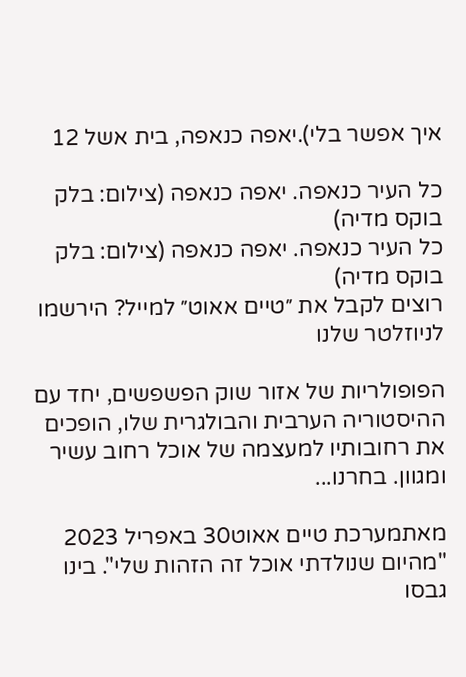איך אפשר בלי).יאפה כנאפה, בית אשל 12

כל העיר כנאפה. יאפה כנאפה (צילום: בלק בוקס מדיה)
כל העיר כנאפה. יאפה כנאפה (צילום: בלק בוקס מדיה)
רוצים לקבל את ״טיים אאוט״ למייל? הירשמו לניוזלטר שלנו

הפופולריות של אזור שוק הפשפשים, יחד עם ההיסטוריה הערבית והבולגרית שלו, הופכים את רחובותיו למעצמה של אוכל רחוב עשיר ומגוון. בחרנו...

מאתמערכת טיים אאוט30 באפריל 2023
"מהיום שנולדתי אוכל זה הזהות שלי". בינו גבסו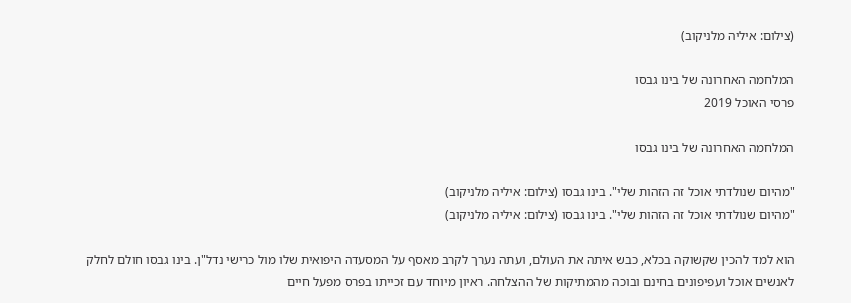(צילום: איליה מלניקוב)

המלחמה האחרונה של בינו גבסו
פרסי האוכל 2019

המלחמה האחרונה של בינו גבסו

"מהיום שנולדתי אוכל זה הזהות שלי". בינו גבסו (צילום: איליה מלניקוב)
"מהיום שנולדתי אוכל זה הזהות שלי". בינו גבסו (צילום: איליה מלניקוב)

הוא למד להכין שקשוקה בכלא, כבש איתה את העולם, ועתה נערך לקרב מאסף על המסעדה היפואית שלו מול כרישי נדל"ן. בינו גבסו חולם לחלק לאנשים אוכל ועפיפונים בחינם ובוכה מהמתיקות של ההצלחה. ראיון מיוחד עם זכייתו בפרס מפעל חיים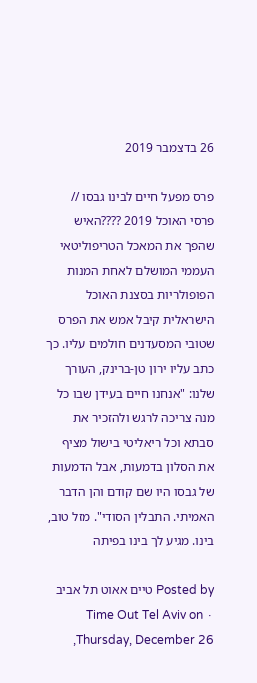26 בדצמבר 2019

פרס מפעל חיים לבינו גבסו // פרסי האוכל 2019 ????האיש שהפך את המאכל הטריפוליטאי העממי המושלם לאחת המנות הפופולריות בסצנת האוכל הישראלית קיבל אמש את הפרס שטובי המסעדנים חולמים עליו. כך כתב עליו ירון טן-ברינק, העורך שלנו: "אנחנו חיים בעידן שבו כל מנה צריכה לרגש ולהזכיר את סבתא וכל ריאליטי בישול מציף את הסלון בדמעות, אבל הדמעות של גבסו היו שם קודם והן הדבר האמיתי. התבלין הסודי". מזל טוב, בינו. מגיע לך בינו בפיתה

Posted by טיים אאוט תל אביב ∙ Time Out Tel Aviv on Thursday, December 26,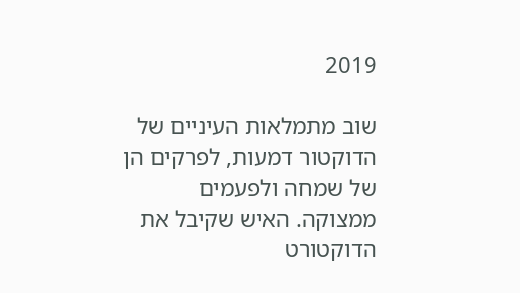2019

שוב מתמלאות העיניים של הדוקטור דמעות, לפרקים הן של שמחה ולפעמים ממצוקה. האיש שקיבל את הדוקטורט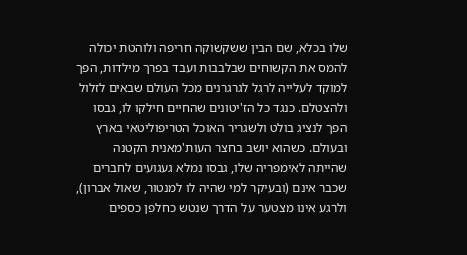שלו בכלא, שם הבין ששקשוקה חריפה ולוהטת יכולה להמס את הקשוחים שבלבבות ועבד בפרך מילדות, הפך למוקד לעלייה לרגל לגרגרנים מכל העולם שבאים לזלול ולהצטלם. כנגד כל הז'יטונים שהחיים חילקו לו, גבסו הפך לנציג בולט ולשגריר האוכל הטריפוליטאי בארץ ובעולם. כשהוא יושב בחצר העות'מאנית הקטנה שהייתה לאימפריה שלו, גבסו נמלא געגועים לחברים שכבר אינם (ובעיקר למי שהיה לו למנטור, שאול אברון), ולרגע אינו מצטער על הדרך שנטש כחלפן כספים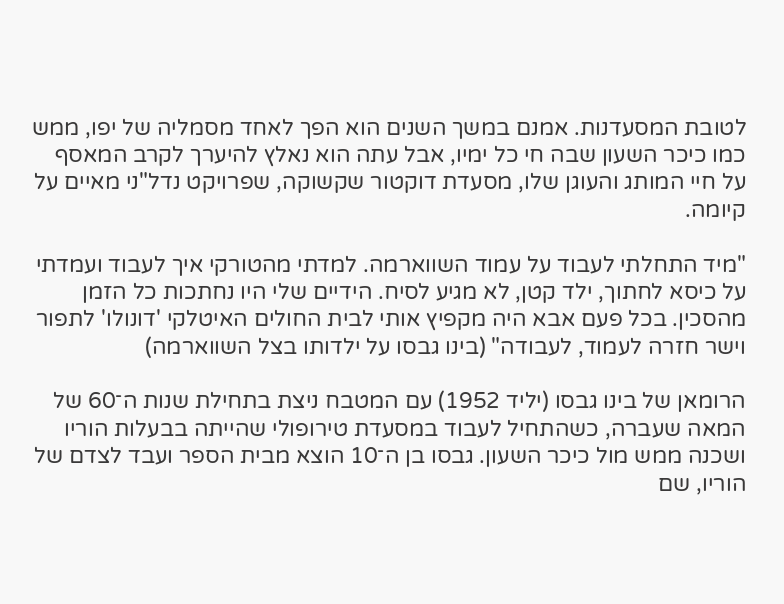לטובת המסעדנות. אמנם במשך השנים הוא הפך לאחד מסמליה של יפו, ממש כמו כיכר השעון שבה חי כל ימיו, אבל עתה הוא נאלץ להיערך לקרב המאסף על חיי המותג והעוגן שלו, מסעדת דוקטור שקשוקה, שפרויקט נדל"ני מאיים על קיומה.

"מיד התחלתי לעבוד על עמוד השווארמה. למדתי מהטורקי איך לעבוד ועמדתי על כיסא לחתוך, ילד קטן, לא מגיע לסיח. הידיים שלי היו נחתכות כל הזמן מהסכין. בכל פעם אבא היה מקפיץ אותי לבית החולים האיטלקי 'דונולו' לתפור וישר חזרה לעמוד, לעבודה" (בינו גבסו על ילדותו בצל השווארמה)

הרומאן של בינו גבסו (יליד 1952) עם המטבח ניצת בתחילת שנות ה־60 של המאה שעברה, כשהתחיל לעבוד במסעדת טירופולי שהייתה בבעלות הוריו ושכנה ממש מול כיכר השעון. גבסו בן ה־10 הוצא מבית הספר ועבד לצדם של הוריו, שם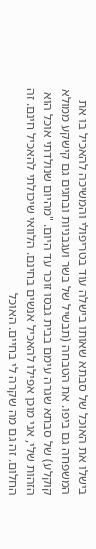בישלו את האוכל של סבתא שאותו בישלה עוד בטריפולי והמשיכה להאכיל בו את המשפחה גם ביפו. את הטבחה (תבשיל של בשר ועגבניות ובחגים גם קישקע ממולא קוקלע) של סבתא שגרה עימם בבית גבסו זוכר עד היום. "מהיום שנולדתי אוכל הוא הזהות שלי, אני מוכן אפילו להאכיל אנשים בחינם. הלוואי שיכולתי להאכיל חינם. זה החלום. זה גם מה שקרה לי בחיים. האוכל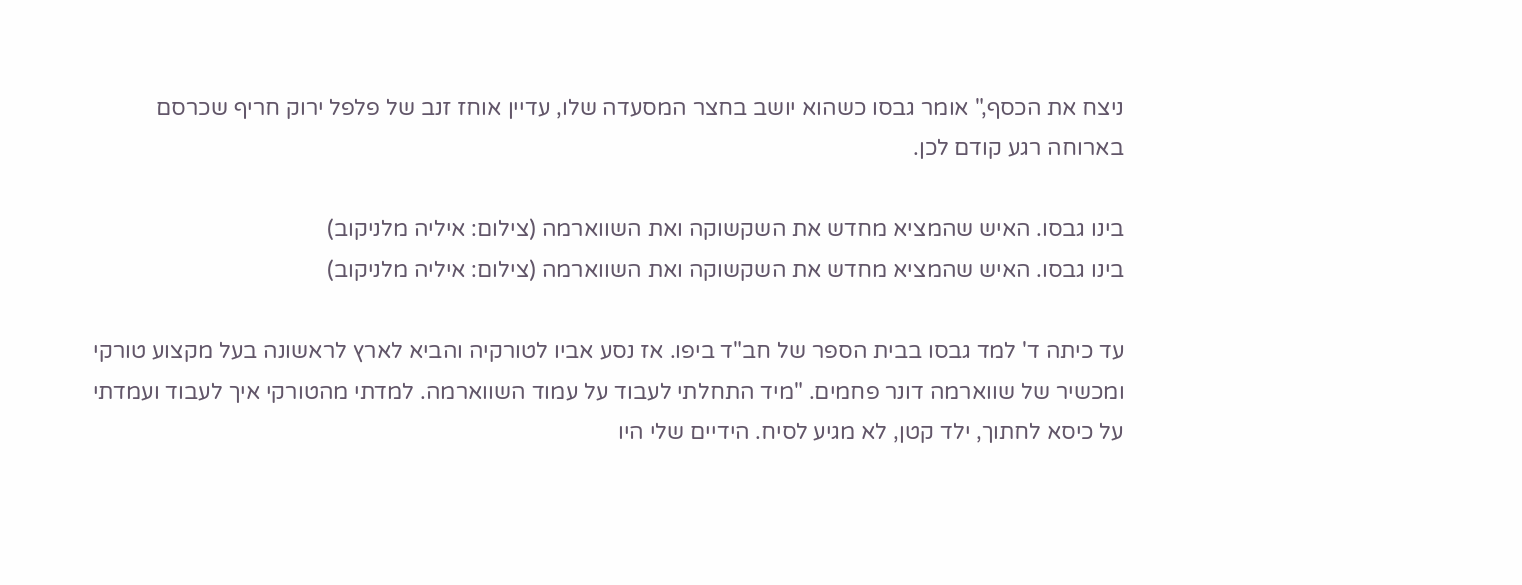ניצח את הכסף," אומר גבסו כשהוא יושב בחצר המסעדה שלו, עדיין אוחז זנב של פלפל ירוק חריף שכרסם בארוחה רגע קודם לכן.

בינו גבסו. האיש שהמציא מחדש את השקשוקה ואת השווארמה (צילום: איליה מלניקוב)
בינו גבסו. האיש שהמציא מחדש את השקשוקה ואת השווארמה (צילום: איליה מלניקוב)

עד כיתה ד' למד גבסו בבית הספר של חב"ד ביפו. אז נסע אביו לטורקיה והביא לארץ לראשונה בעל מקצוע טורקי ומכשיר של שווארמה דונר פחמים. "מיד התחלתי לעבוד על עמוד השווארמה. למדתי מהטורקי איך לעבוד ועמדתי על כיסא לחתוך, ילד קטן, לא מגיע לסיח. הידיים שלי היו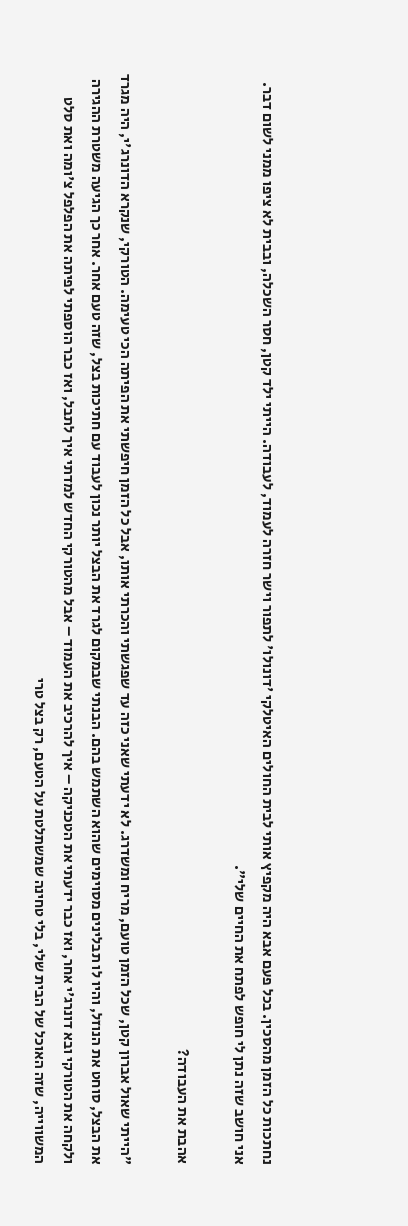נחתכות כל הזמן מהסכין. בכל פעם אבא היה מקפיץ אותי לבית החולים האיטלקי 'דונולו' לתפור וישר חזרה לעמוד, לעבודה. הייתי ילד קטן, חסר השכלה, ובבית לא ציפו ממני לשום דבר. אני חושב שזה נתן לי חופש לפתח את החיים שלי".

אהבת את העבודה?

"הייתי שאול אברון קטן, שכל הזמן טועם, מריח ומשדרג. לא ידעתי שאני כזה עד שפגשתי והכרתי אותו, אבל כל הזמן חיפשתי את הפיתה הכי טעימה. הטורקי, שנקרא הדונרג'י, היה מגרד את הבצל, סוחט את הנוזל, והיו לו תבלינים מסוימים שהוא השתמש בהם. הבנתי שבמקום לגרד את הבצל יותר נכון לעבוד עם חתיכות בצל, שזה טעם אחר. אחר כך הגיעה משטרת ההגירה ולקחה את הטורקי ובא דונרג'י אחר, ואז כבר ידעתי את הטכניקה – איך להרכיב את העמוד – אבל מהטורקי החדש למדתי איך לתבל, ואז כבר הוספתי לפיתה את הפלפל צ'ומה ואת סלט המשווייה, שזה האוכל של הבית שלי, בלי טחינה שמשתלטת על הטעם, רק בצל טרי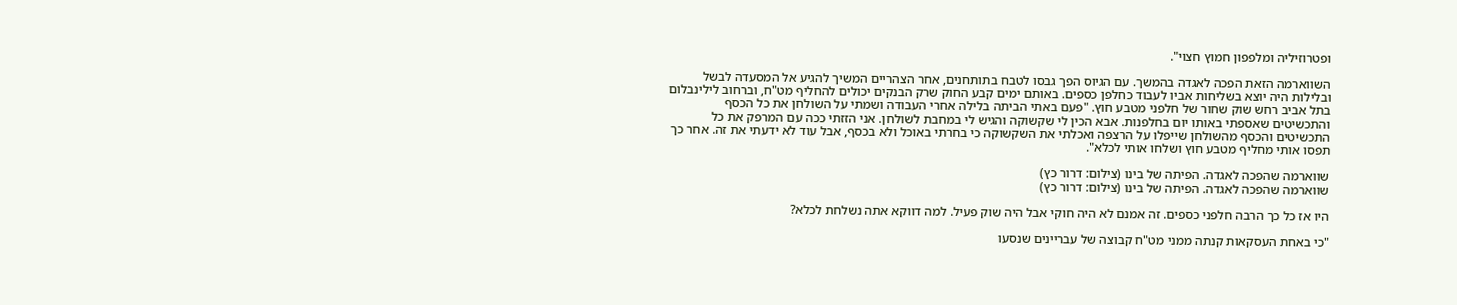ופטרוזיליה ומלפפון חמוץ חצוי".

השווארמה הזאת הפכה לאגדה בהמשך. עם הגיוס הפך גבסו לטבח בתותחנים, אחר הצהריים המשיך להגיע אל המסעדה לבשל ובלילות היה יוצא בשליחות אביו לעבוד כחלפן כספים. באותם ימים קבע החוק שרק הבנקים יכולים להחליף מט"ח, וברחוב לילינבלום בתל אביב רחש שוק שחור של חלפני מטבע חוץ. "פעם באתי הביתה בלילה אחרי העבודה ושמתי על השולחן את כל הכסף והתכשיטים שאספתי באותו יום בחלפנות. אבא הכין לי שקשוקה והגיש לי במחבת לשולחן. אני הזזתי ככה עם המרפק את כל התכשיטים והכסף מהשולחן שייפלו על הרצפה ואכלתי את השקשוקה כי בחרתי באוכל ולא בכסף, אבל עוד לא ידעתי את זה. אחר כך תפסו אותי מחליף מטבע חוץ ושלחו אותי לכלא".

שווארמה שהפכה לאגדה. הפיתה של בינו (צילום: דרור כץ)
שווארמה שהפכה לאגדה. הפיתה של בינו (צילום: דרור כץ)

היו אז כל כך הרבה חלפני כספים. זה אמנם לא היה חוקי אבל היה שוק פעיל. למה דווקא אתה נשלחת לכלא?

"כי באחת העסקאות קנתה ממני מט"ח קבוצה של עבריינים שנסעו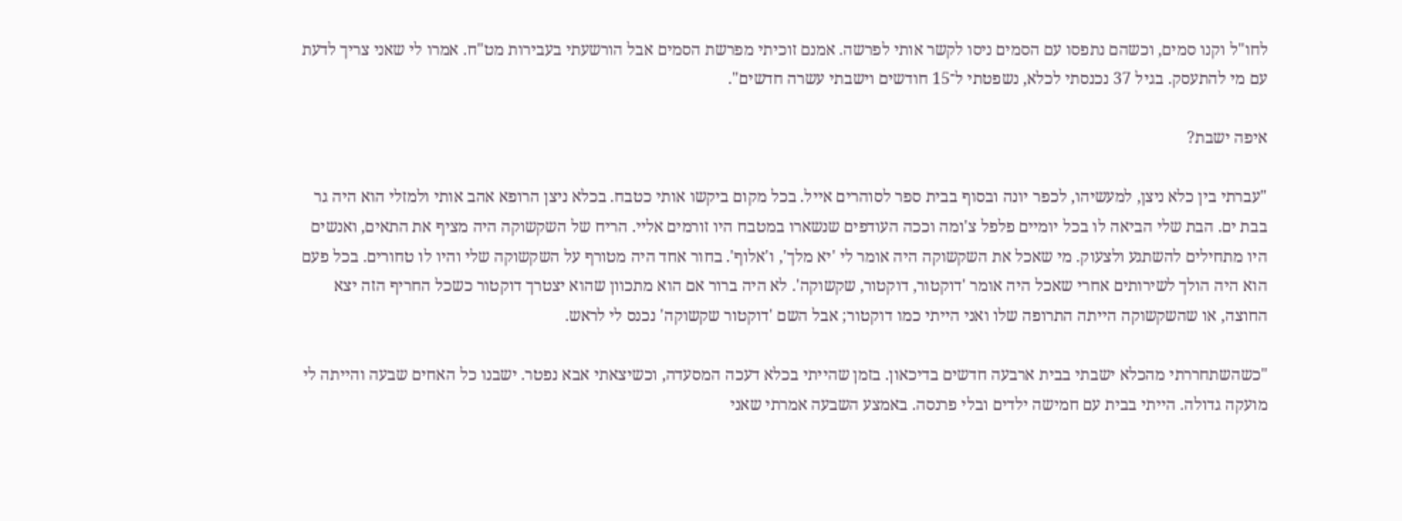לחו"ל וקנו סמים, וכשהם נתפסו עם הסמים ניסו לקשר אותי לפרשה. אמנם זוכיתי מפרשת הסמים אבל הורשעתי בעבירות מט"ח. אמרו לי שאני צריך לדעת עם מי להתעסק. בגיל 37 נכנסתי לכלא, נשפטתי ל־15 חודשים וישבתי עשרה חדשים".

איפה ישבת?

"עברתי בין כלא ניצן, למעשיהו, לכפר יונה ובסוף בבית ספר לסוהרים אייל. בכל מקום ביקשו אותי כטבח. בכלא ניצן הרופא אהב אותי ולמזלי הוא היה גר בבת ים. הבת שלי הביאה לו בכל יומיים פלפל צ'ומה וככה העודפים שנשארו במטבח היו זורמים אליי. הריח של השקשוקה היה מציף את התאים, ואנשים היו מתחילים להשתגע ולצעוק. מי שאכל את השקשוקה היה אומר לי 'יא מלך', ו'אלוף'. בחור אחד היה מטורף על השקשוקה שלי והיו לו טחורים. בכל פעם הוא היה הולך לשירותים אחרי שאכל היה אומר 'דוקטור, דוקטור, שקשוקה'. לא היה ברור אם הוא מתכוון שהוא יצטרך דוקטור כשכל החריף הזה יצא החוצה, או שהשקשוקה הייתה התרופה שלו ואני הייתי כמו דוקטור; אבל השם 'דוקטור שקשוקה' נכנס לי לראש.

"כשהשתחררתי מהכלא ישבתי בבית ארבעה חדשים בדיכאון. בזמן שהייתי בכלא דעכה המסעדה, וכשיצאתי אבא נפטר. ישבנו כל האחים שבעה והייתה לי מועקה גדולה. הייתי בבית עם חמישה ילדים ובלי פרנסה. באמצע השבעה אמרתי שאני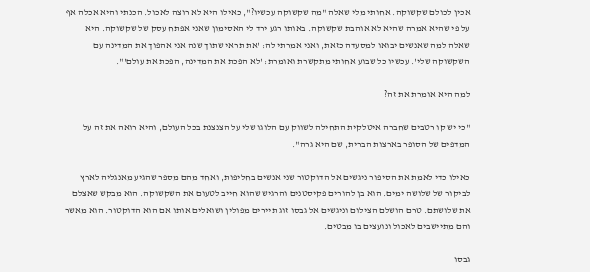אכין לכולם שקשוקה. אחותי מלי שאלה "מה שקשוקה עכשיו?", כאילו היא לא רוצה לאכול. הכנתי והיא אכלה אף על פי שהיא אמרה שהיא לא אוהבת שקשוקה. באותו רגע ירד לי האסימון שאני אפתח עסק של שקשוקה. היא שאלה למה שאנשים יבואו למסעדה כזאת, ואני אמרתי לה: 'את תראי שתוך שנה אני אהפוך את המדינה עם השקשוקה שלי'. עכשיו כל שבוע אחותי מתקשרת ואומרת: 'לא הפכת את המדינה, הפכת את עולם'".

למה היא אומרת את זה?

"כי יש קו רטבים שחברה איטלקית התחילה לשווק עם הלוגו שלי על הצנצנת בכל העולם, והיא רואה את זה על המדפים של הסופר בארצות הברית, שם היא גרה".

כאילו כדי לאמת את הסיפור ניגשים אל הדוקטור שני אנשים בחליפות, ואחד מהם מספר שהגיע מאנגליה לארץ לביקור של שלושה ימים. הוא בן להורים פקיסטנים והרגיש שהוא חייב לטעום את השקשוקה. הוא מבקש שאצלם את שלושתם. טרם הושלם הצילום וניגשים אל גבסו זוג תיירים מפולין ושואלים אותו אם הוא הדוקטור. הוא מאשר והם מתיישבים לאכול ונועצים בו מבטים.

גבסו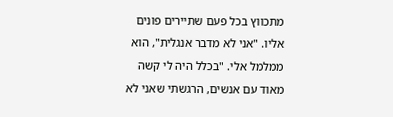מתכווץ בכל פעם שתיירים פונים אליו. "אני לא מדבר אנגלית", הוא ממלמל אלי. "בכלל היה לי קשה מאוד עם אנשים, הרגשתי שאני לא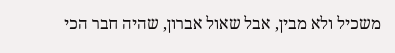משכיל ולא מבין, אבל שאול אברון, שהיה חבר הכי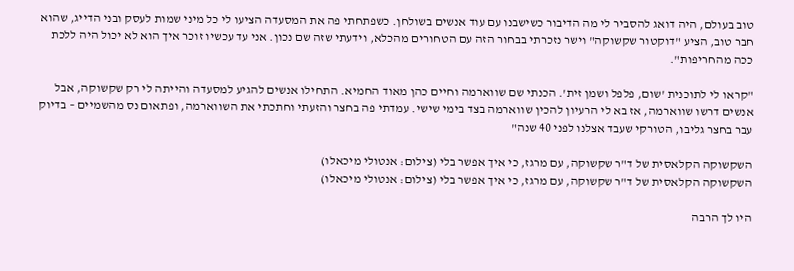טוב בעולם, היה דואג להסביר לי מה הדיבור כשישבנו עם עוד אנשים בשולחן. כשפתחתי פה את המסעדה הציעו לי כל מיני שמות לעסק ובני הדייג, שהוא חבר טוב, הציע "דוקטור שקשוקה" וישר נזכרתי בבחור הזה עם הטחורים מהכלא, וידעתי שזה שם נכון. אני עד עכשיו זוכר איך הוא לא יכול היה ללכת ככה מהחריפות".

"קראו לי לתוכנית 'שום, פלפל ושמן זית'. הכנתי שם שווארמה וחיים כהן מאוד החמיא. התחילו אנשים להגיע למסעדה והייתה לי רק שקשוקה, אבל אנשים דרשו שווארמה, אז בא לי הרעיון להכין שווארמה בצד בימי שישי. עמדתי פה בחצר והזעתי וחתכתי את השווארמה, ופתאום נס מהשמיים – בדיוק עבר בחצר גליבו, הטורקי שעבד אצלנו לפני 40 שנה"

השקשוקה הקלאסית של ד"ר שקשוקה, עם מרגז, כי איך אפשר בלי (צילום: אנטולי מיכאלו)
השקשוקה הקלאסית של ד"ר שקשוקה, עם מרגז, כי איך אפשר בלי (צילום: אנטולי מיכאלו)

היו לך הרבה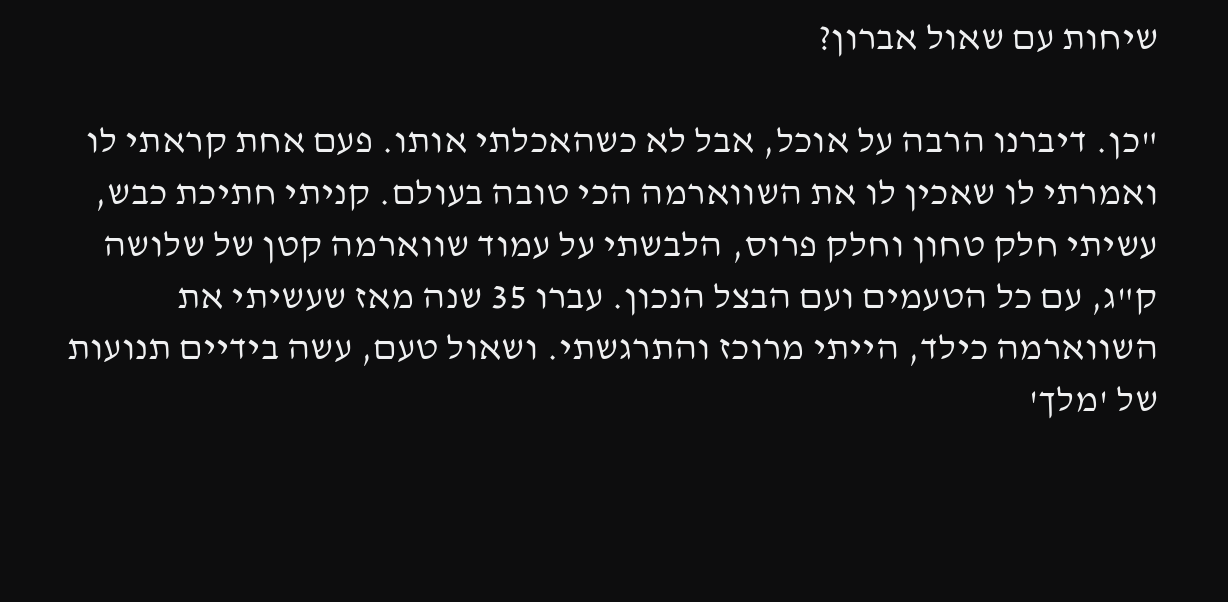שיחות עם שאול אברון?

"כן. דיברנו הרבה על אוכל, אבל לא כשהאכלתי אותו. פעם אחת קראתי לו ואמרתי לו שאכין לו את השווארמה הכי טובה בעולם. קניתי חתיכת כבש, עשיתי חלק טחון וחלק פרוס, הלבשתי על עמוד שווארמה קטן של שלושה ק"ג, עם כל הטעמים ועם הבצל הנכון. עברו 35 שנה מאז שעשיתי את השווארמה כילד, הייתי מרוכז והתרגשתי. ושאול טעם, עשה בידיים תנועות של 'מלך'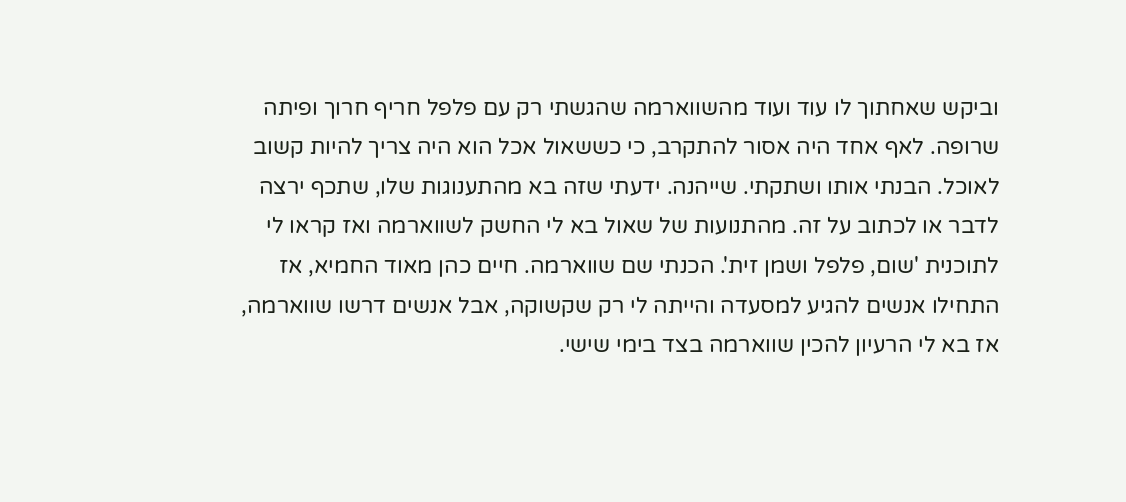וביקש שאחתוך לו עוד ועוד מהשווארמה שהגשתי רק עם פלפל חריף חרוך ופיתה שרופה. לאף אחד היה אסור להתקרב, כי כששאול אכל הוא היה צריך להיות קשוב לאוכל. הבנתי אותו ושתקתי. שייהנה. ידעתי שזה בא מהתענוגות שלו, שתכף ירצה לדבר או לכתוב על זה. מהתנועות של שאול בא לי החשק לשווארמה ואז קראו לי לתוכנית 'שום, פלפל ושמן זית'. הכנתי שם שווארמה. חיים כהן מאוד החמיא, אז התחילו אנשים להגיע למסעדה והייתה לי רק שקשוקה, אבל אנשים דרשו שווארמה, אז בא לי הרעיון להכין שווארמה בצד בימי שישי.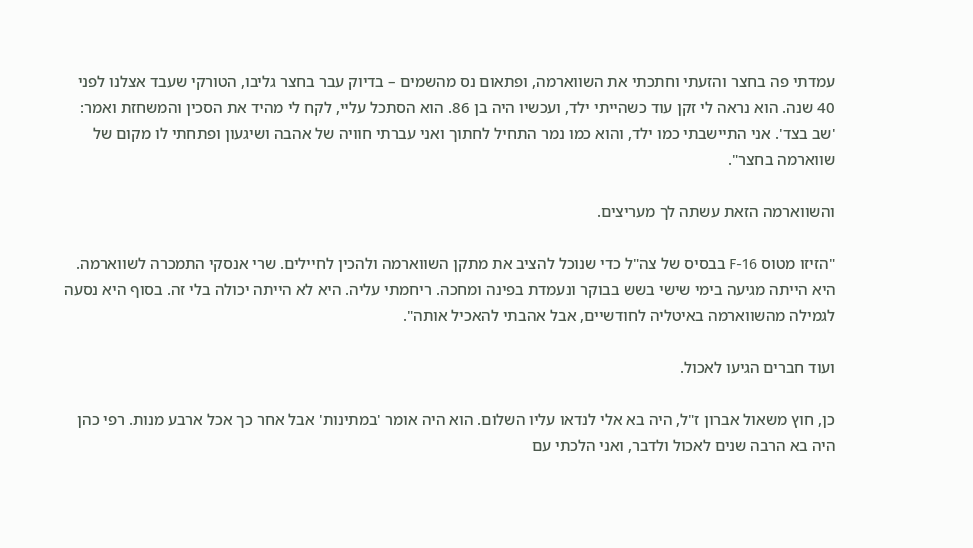עמדתי פה בחצר והזעתי וחתכתי את השווארמה, ופתאום נס מהשמים – בדיוק עבר בחצר גליבו, הטורקי שעבד אצלנו לפני 40 שנה. הוא נראה לי זקן עוד כשהייתי ילד, ועכשיו היה בן 86. הוא הסתכל עליי, לקח לי מהיד את הסכין והמשחזת ואמר: 'שב בצד'. אני התיישבתי כמו ילד, והוא כמו נמר התחיל לחתוך ואני עברתי חוויה של אהבה ושיגעון ופתחתי לו מקום של שווארמה בחצר".

והשווארמה הזאת עשתה לך מעריצים.

"הזיזו מטוס F-16 בבסיס של צה"ל כדי שנוכל להציב את מתקן השווארמה ולהכין לחיילים. שרי אנסקי התמכרה לשווארמה. היא הייתה מגיעה בימי שישי בשש בבוקר ונעמדת בפינה ומחכה. ריחמתי עליה. היא לא הייתה יכולה בלי זה. בסוף היא נסעה לגמילה מהשווארמה באיטליה לחודשיים, אבל אהבתי להאכיל אותה".

ועוד חברים הגיעו לאכול.

כן, חוץ משאול אברון ז"ל, היה בא אלי לנדאו עליו השלום. הוא היה אומר 'במתינות' אבל אחר כך אכל ארבע מנות. רפי כהן היה בא הרבה שנים לאכול ולדבר, ואני הלכתי עם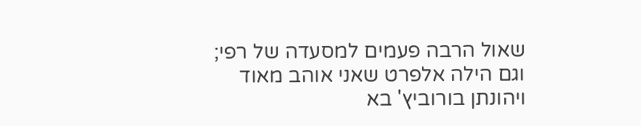שאול הרבה פעמים למסעדה של רפי; וגם הילה אלפרט שאני אוהב מאוד ויהונתן בורוביץ' בא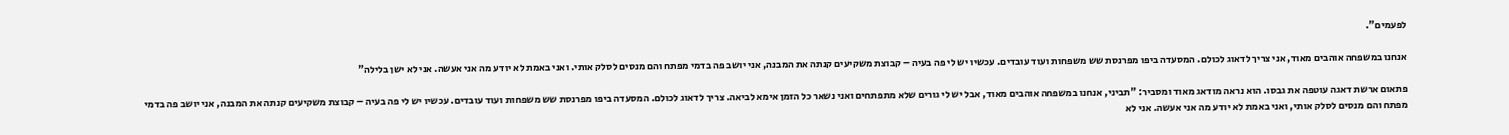לפעמים".

אנחנו במשפחה אוהבים מאוד, אני צריך לדאוג לכולם. המסעדה ביפו מפרנסת שש משפחות ועוד עובדים. עכשיו יש לי פה בעיה – קבוצת משקיעים קנתה את המבנה, אני יושב פה בדמי מפתח והם מנסים לסלק אותי. ואני באמת לא יודע מה אני אעשה. אני לא ישן בלילה"

פתאום ארשת דאגה עוטפה את גבסו. הוא נראה מודאג מאוד ומסביר: "תביני, אנחנו במשפחה אוהבים מאוד, אבל יש לי גורים שלא מתפתחים ואני נשאר כל הזמן אימא לביאה. צריך לדאוג לכולם. המסעדה ביפו מפרנסת שש משפחות ועוד עובדים. עכשיו יש לי פה בעיה – קבוצת משקיעים קנתה את המבנה, אני יושב פה בדמי מפתח והם מנסים לסלק אותי, ואני באמת לא יודע מה אני אעשה. אני לא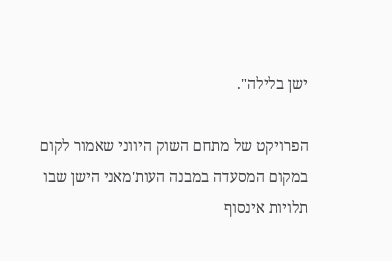ישן בלילה".

הפרויקט של מתחם השוק היווני שאמור לקום במקום המסעדה במבנה העות'מאני הישן שבו תלויות אינסוף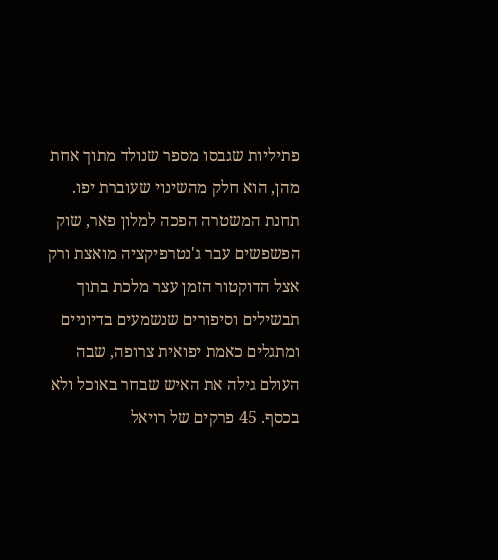פתיליות שגבסו מספר שנולד מתוך אחת מהן, הוא חלק מהשינוי שעוברת יפו. תחנת המשטרה הפכה למלון פאר, שוק הפשפשים עבר ג'נטרפיקציה מואצת ורק אצל הדוקטור הזמן עצר מלכת בתוך תבשילים וסיפורים שנשמעים בדיוניים ומתגלים כאמת יפואית צרופה, שבה העולם גילה את האיש שבחר באוכל ולא בכסף. 45 פרקים של רויאל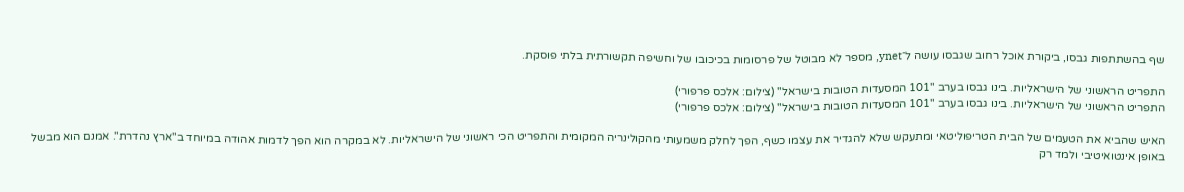שף בהשתתפות גבסו, ביקורת אוכל רחוב שגבסו עושה ל־ynet, מספר לא מבוטל של פרסומות בכיכובו של וחשיפה תקשורתית בלתי פוסקת.

התפריט הראשוני של הישראליות. בינו גבסו בערב "101 המסעדות הטובות בישראל" (צילום: אלכס פרפורי)
התפריט הראשוני של הישראליות. בינו גבסו בערב "101 המסעדות הטובות בישראל" (צילום: אלכס פרפורי)

האיש שהביא את הטעמים של הבית הטריפוליטאי ומתעקש שלא להגדיר את עצמו כשף, הפך לחלק משמעותי מהקולינריה המקומית והתפריט הכי ראשוני של הישראליות. לא במקרה הוא הפך לדמות אהודה במיוחד ב"ארץ נהדרת". אמנם הוא מבשל באופן אינטואיטיבי ולמד רק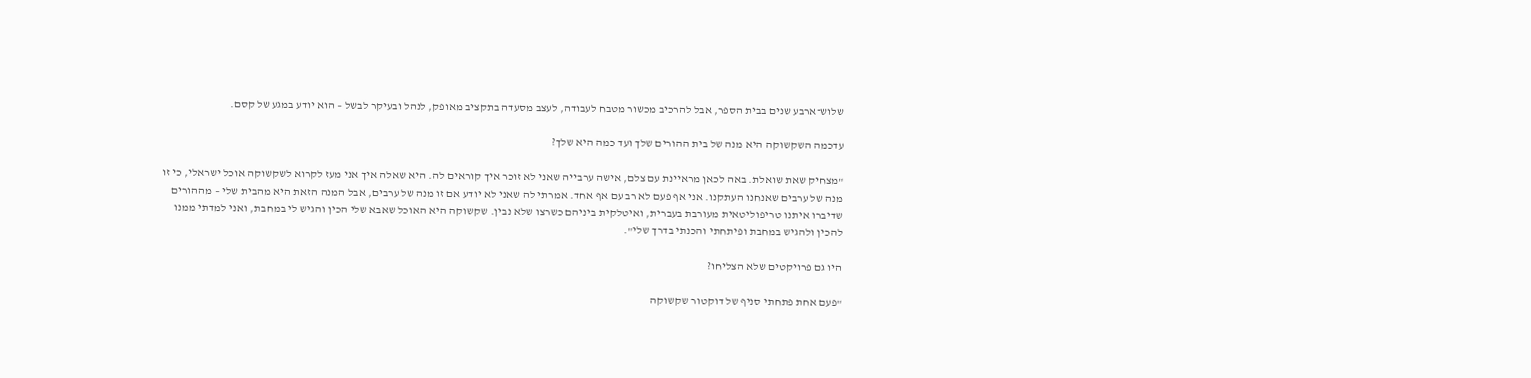שלוש־ארבע שנים בבית הספר, אבל להרכיב מכשור מטבח לעבודה, לעצב מסעדה בתקציב מאופק, לנהל ובעיקר לבשל – הוא יודע במגע של קסם.

עדכמה השקשוקה היא מנה של בית ההורים שלך ועד כמה היא שלך?

"מצחיק שאת שואלת. באה לכאן מראיינת עם צלם, אישה ערבייה שאני לא זוכר איך קוראים לה. היא שאלה איך אני מעז לקרוא לשקשוקה אוכל ישראלי, כי זו מנה של ערבים שאנחנו העתקנו. אני אף פעם לא רב עם אף אחד. אמרתי לה שאני לא יודע אם זו מנה של ערבים, אבל המנה הזאת היא מהבית שלי – מההורים שדיברו איתנו טריפוליטאית מעורבת בעברית, ואיטלקית ביניהם כשרצו שלא נבין. שקשוקה היא האוכל שאבא שלי הכין והגיש לי במחבת, ואני למדתי ממנו להכין ולהגיש במחבת ופיתחתי והכנתי בדרך שלי".

היו גם פרויקטים שלא הצליחו?

"פעם אחת פתחתי סניף של דוקטור שקשוקה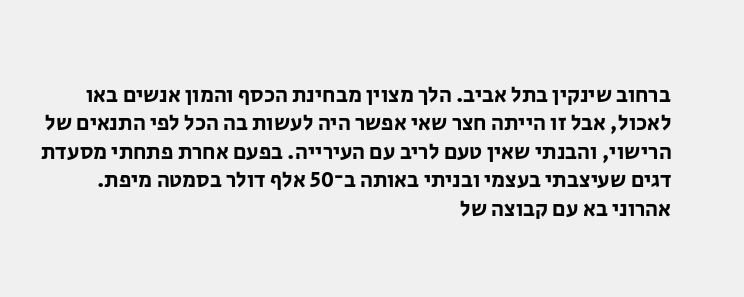ברחוב שינקין בתל אביב. הלך מצוין מבחינת הכסף והמון אנשים באו לאכול, אבל זו הייתה חצר שאי אפשר היה לעשות בה הכל לפי התנאים של הרישוי, והבנתי שאין טעם לריב עם העירייה. בפעם אחרת פתחתי מסעדת דגים שעיצבתי בעצמי ובניתי באותה ב־50 אלף דולר בסמטה מיפת. אהרוני בא עם קבוצה של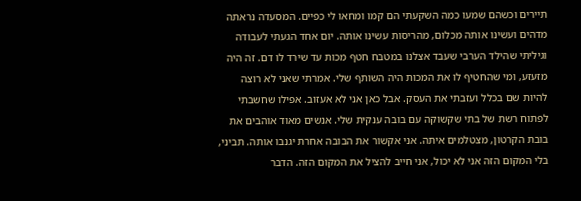תיירים וכשהם שמעו כמה השקעתי הם קמו ומחאו לי כפיים. המסעדה נראתה מדהים ועשינו אותה מכלום, מהריסות עשינו אותה. יום אחד הגעתי לעבודה וגיליתי שהילד הערבי שעבד אצלנו במטבח חטף מכות עד שירד לו דם. זה היה מזעזע, ומי שהחטיף לו את המכות היה השותף שלי. אמרתי שאני לא רוצה להיות שם בכלל ועזבתי את העסק. אבל כאן אני לא אעזוב. אפילו שחשבתי לפתוח רשת של בתי שקשוקה עם בובה ענקית שלי. אנשים מאוד אוהבים את בובת הקרטון, מצטלמים איתה. אני אקשור את הבובה אחרת יגנבו אותה. תביני, בלי המקום הזה אני לא יכול, אני חייב להציל את המקום הזה. הדבר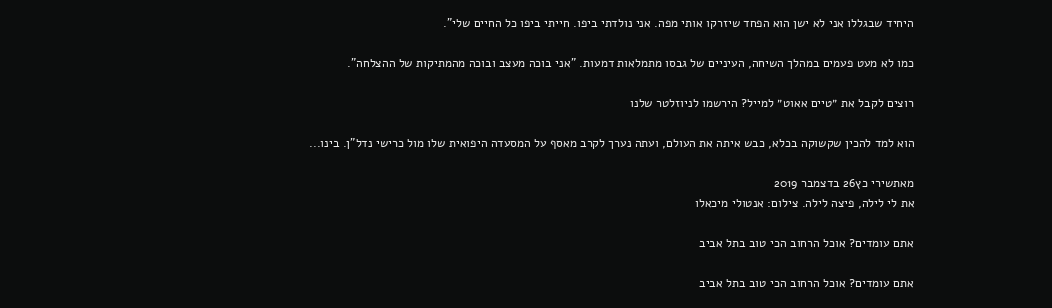היחיד שבגללו אני לא ישן הוא הפחד שיזרקו אותי מפה. אני נולדתי ביפו. חייתי ביפו כל החיים שלי".

כמו לא מעט פעמים במהלך השיחה, העיניים של גבסו מתמלאות דמעות. "אני בוכה מעצב ובוכה מהמתיקות של ההצלחה".

רוצים לקבל את ״טיים אאוט״ למייל? הירשמו לניוזלטר שלנו

הוא למד להכין שקשוקה בכלא, כבש איתה את העולם, ועתה נערך לקרב מאסף על המסעדה היפואית שלו מול כרישי נדל"ן. בינו...

מאתשירי כץ26 בדצמבר 2019
את לי לילה, פיצה לילה. צילום: אנטולי מיכאלו

אתם עומדים? אוכל הרחוב הכי טוב בתל אביב

אתם עומדים? אוכל הרחוב הכי טוב בתל אביב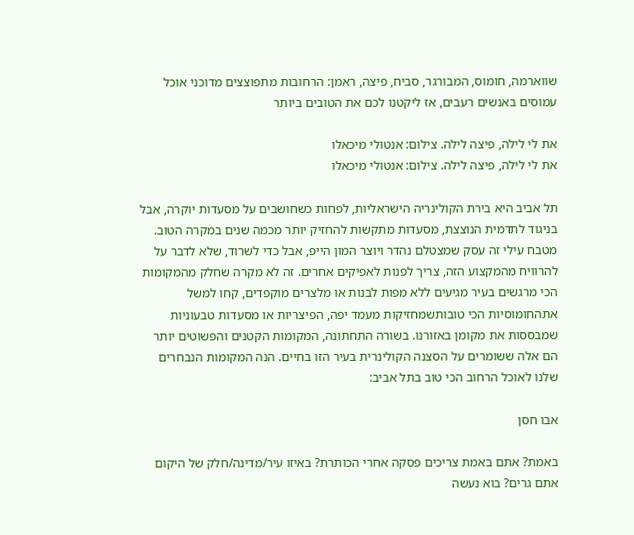שווארמה, חומוס, המבורגר, סביח, פיצה, ראמן: הרחובות מתפוצצים מדוכני אוכל עמוסים באנשים רעבים, אז ליקטנו לכם את הטובים ביותר

את לי לילה, פיצה לילה. צילום: אנטולי מיכאלו
את לי לילה, פיצה לילה. צילום: אנטולי מיכאלו

תל אביב היא בירת הקולינריה הישראליות, לפחות כשחושבים על מסעדות יוקרה, אבל בניגוד לתדמית הנוצצת, מסעדות מתקשות להחזיק יותר מכמה שנים במקרה הטוב. מטבח עילי זה עסק שמצטלם נהדר ויוצר המון הייפ, אבל כדי לשרוד, שלא לדבר על להרוויח מהמקצוע הזה, צריך לפנות לאפיקים אחרים. זה לא מקרה שחלק מהמקומות הכי מרגשים בעיר מגיעים ללא מפות לבנות או מלצרים מוקפדים, קחו למשל אתהחומוסיות הכי טובותשמחזיקות מעמד יפה, הפיצריות או מסעדות טבעוניות שמבססות את מקומן באזורנו. בשורה התחתונה, המקומות הקטנים והפשוטים יותר הם אלה ששומרים על הסצנה הקולינרית בעיר הזו בחיים. הנה המקומות הנבחרים שלנו לאוכל הרחוב הכי טוב בתל אביב:

אבו חסן

באמת? אתם באמת צריכים פסקה אחרי הכותרת? באיזו עיר/מדינה/חלק של היקום אתם גרים? בוא נעשה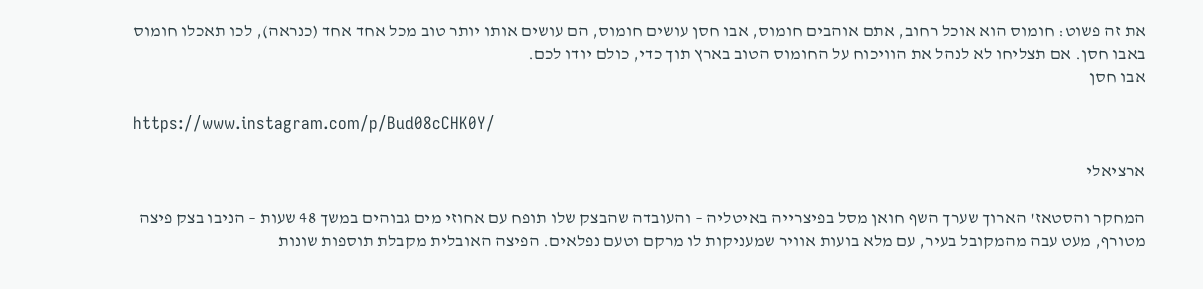את זה פשוט: חומוס הוא אוכל רחוב, אתם אוהבים חומוס, אבו חסן עושים חומוס, הם עושים אותו יותר טוב מכל אחד אחד (כנראה), לכו תאכלו חומוס באבו חסן. אם תצליחו לא לנהל את הוויכוח על החומוס הטוב בארץ תוך כדי, כולם יודו לכם.
אבו חסן

https://www.instagram.com/p/Bud08cCHK0Y/

ארציאלי

המחקר והסטאז' הארוך שערך השף חואן מסל בפיצרייה באיטליה – והעובדה שהבצק שלו תופח עם אחוזי מים גבוהים במשך 48 שעות – הניבו בצק פיצה מטורף, מעט עבה מהמקובל בעיר, עם מלא בועות אוויר שמעניקות לו מרקם וטעם נפלאים. הפיצה האובלית מקבלת תוספות שונות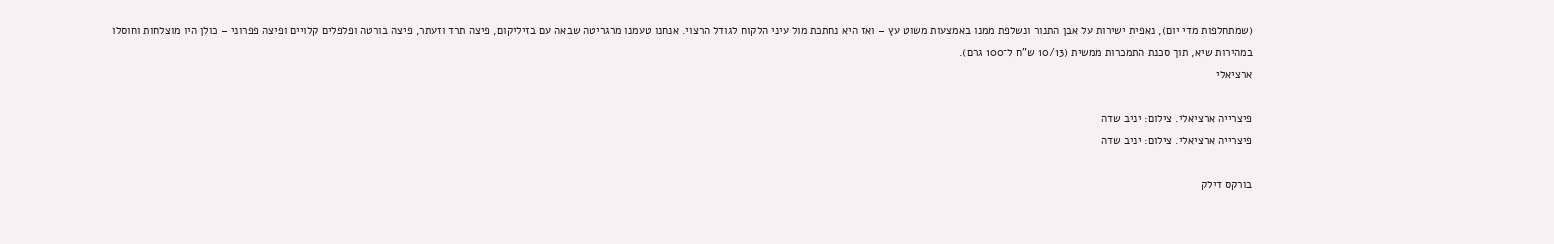(שמתחלפות מדי יום), נאפית ישירות על אבן התנור ונשלפת ממנו באמצעות משוט עץ – ואז היא נחתכת מול עיני הלקוח לגודל הרצוי. אנחנו טעמנו מרגריטה שבאה עם בזיליקום, פיצה תרד וזעתר, פיצה בורטה ופלפלים קלויים ופיצה פפרוני – כולן היו מוצלחות וחוסלו במהירות שיא, תוך סכנת התמכרות ממשית (10/13 ש"ח ל־100 גרם).
ארציאלי

פיצרייה ארציאלי. צילום: יניב שדה
פיצרייה ארציאלי. צילום: יניב שדה

בורקס דילק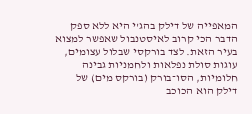המאפייה של דילק בהג'י היא ללא ספק הדבר הכי קרוב לאיסטנבול שאפשר למצוא בעיר הזאת. לצד בורקסי שבלול עצומים, עוגות סולת נפלאות ולחמניות גבינה חלומיות, הסו־בורק (בורקס מים) של דילק הוא הכוכב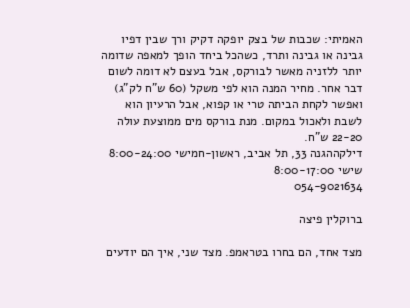האמיתי: שכבות של בצק יופקה דקיק ורך שבין דפיו גבינה או גבינה ותרד, כשהכל ביחד הופך למאפה שדומה יותר ללזניה מאשר לבורקס, אבל בעצם לא דומה לשום דבר אחר. מחיר המנה הוא לפי משקל (60 ש"ח לק"ג) ואפשר לקחת הביתה טרי או קפוא, אבל הרעיון הוא לשבת ולאכול במקום. מנת בורקס מים ממוצעת עולה 22-20 ש"ח.
דילקההגנה 33, תל אביב, ראשון-חמישי 8:00-24:00 שישי 8:00-17:00
054-9021634

ברוקלין פיצה

מצד אחד, הם בחרו בטראמפ. מצד שני, איך הם יודעים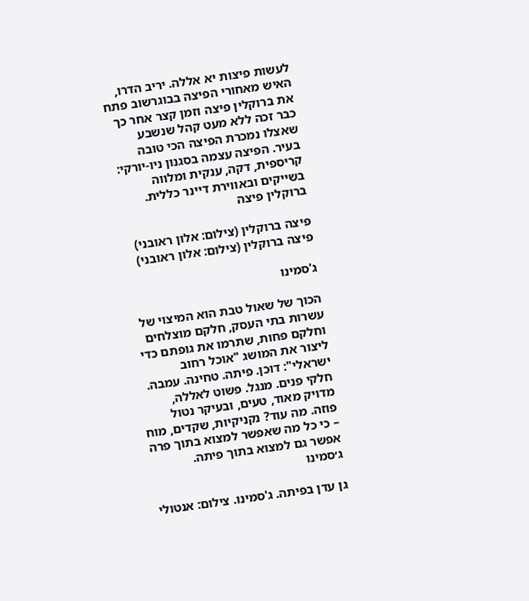לעשות פיצות יא אללה. יריב הדרו, האיש מאחורי הפיצה בבוגרשוב פתח את ברוקלין פיצה וזמן קצר אחר כך כבר זכה ללא מעט קהל שנשבע שאצלו נמכרת הפיצה הכי טובה בעיר. הפיצה עצמה בסגנון ניו-יורקי: קריספית, דקה, ענקית ומלווה בשייקים ובאווירת דיינר כללית.
ברוקלין פיצה

פיצה ברוקלין (צילום: אלון ראובני)
פיצה ברוקלין (צילום: אלון ראובני)

ג'סמינו

הכוך של שאול טבת הוא המיצוי של עשרות בתי העסק, חלקם מוצלחים וחלקם פחות, שתרמו את גופתם כדי ליצור את המושג "אוכל רחוב ישראלי": דוכן. פיתה. טחינה. עמבה. חלקי פנים. מנגל. פשוט לאללה, מדויק מאוד, טעים, ובעיקר נטול פוזה. מה עוד? נקניקיות, שקדים, מוח – כי כל מה שאפשר למצוא בתוך פרה אפשר גם למצוא בתוך פיתה.
ג׳סמינו

גן עדן בפיתה. ג'סמינו. צילום: אנטולי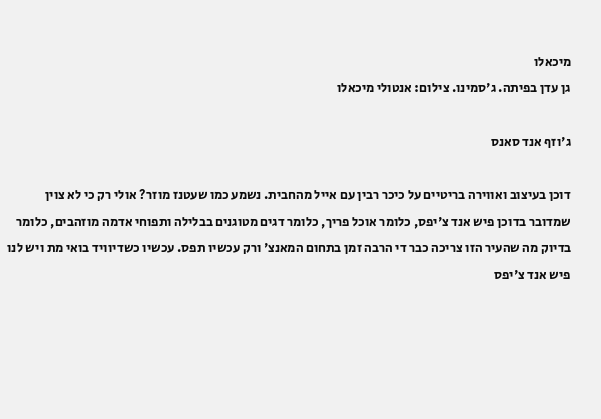מיכאלו
גן עדן בפיתה. ג'סמינו. צילום: אנטולי מיכאלו

ג'וזף אנד סאנס

דוכן בעיצוב ואווירה בריטיים על כיכר רבין עם אייל מהחבית. נשמע כמו שעטנז מוזר? אולי רק כי לא צוין שמדובר בדוכן פיש אנד צ'יפס, כלומר אוכל פריך, כלומר דגים מטוגנים בבלילה ותפוחי אדמה מוזהבים, כלומר בדיוק מה שהעיר הזו צריכה כבר די הרבה זמן בתחום המאנצ' ורק עכשיו תפס. עכשיו כשדיוויד בואי מת ויש לנו פיש אנד צ'יפס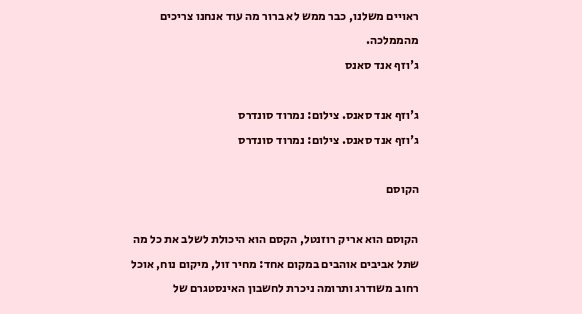ראויים משלנו, כבר ממש לא ברור מה עוד אנחנו צריכים מהממלכה.
ג'וזף אנד סאנס

ג'וזף אנד סאנס. צילום: נמרוד סונדרס
ג'וזף אנד סאנס. צילום: נמרוד סונדרס

הקוסם

הקוסם הוא אריק רוזנטל, הקסם הוא היכולת לשלב את כל מה שתל אביבים אוהבים במקום אחד: מחיר זול, מיקום נוח, אוכל רחוב משודרג ותרומה ניכרת לחשבון האינסטגרם של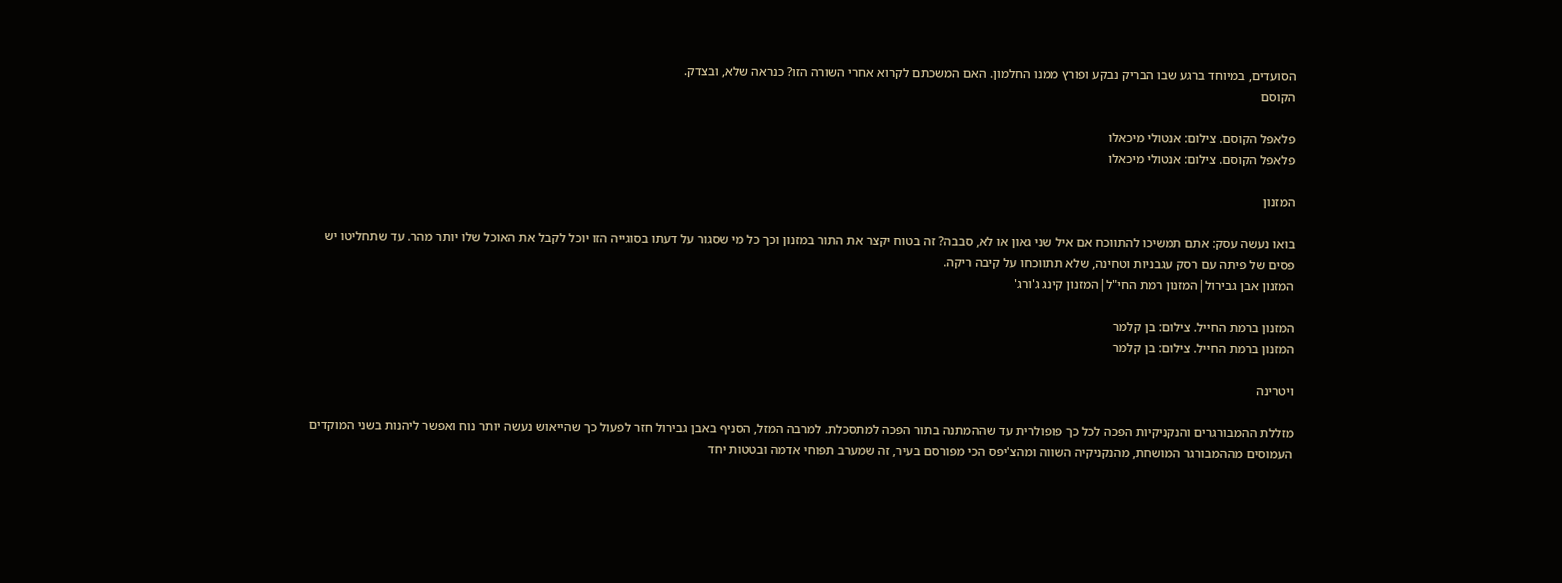הסועדים, במיוחד ברגע שבו הבריק נבקע ופורץ ממנו החלמון. האם המשכתם לקרוא אחרי השורה הזו? כנראה שלא, ובצדק.
הקוסם

פלאפל הקוסם. צילום: אנטולי מיכאלו
פלאפל הקוסם. צילום: אנטולי מיכאלו

המזנון

בואו נעשה עסק: אתם תמשיכו להתווכח אם איל שני גאון או לא, סבבה? זה בטוח יקצר את התור במזנון וכך כל מי שסגור על דעתו בסוגייה הזו יוכל לקבל את האוכל שלו יותר מהר. עד שתחליטו יש פסים של פיתה עם רסק עגבניות וטחינה, שלא תתווכחו על קיבה ריקה.
המזנון אבן גבירול|המזנון רמת החי"ל|המזנון קינג ג'ורג'

המזנון ברמת החייל. צילום: בן קלמר
המזנון ברמת החייל. צילום: בן קלמר

ויטרינה

מזללת ההמבורגרים והנקניקיות הפכה לכל כך פופולרית עד שההמתנה בתור הפכה למתסכלת. למרבה המזל, הסניף באבן גבירול חזר לפעול כך שהייאוש נעשה יותר נוח ואפשר ליהנות בשני המוקדים העמוסים מההמבורגר המושחת, מהנקניקיה השווה ומהצ'יפס הכי מפורסם בעיר, זה שמערב תפוחי אדמה ובטטות יחד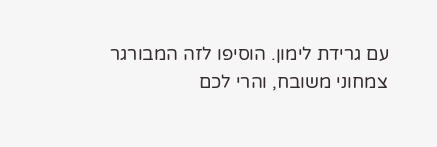עם גרידת לימון. הוסיפו לזה המבורגר צמחוני משובח, והרי לכם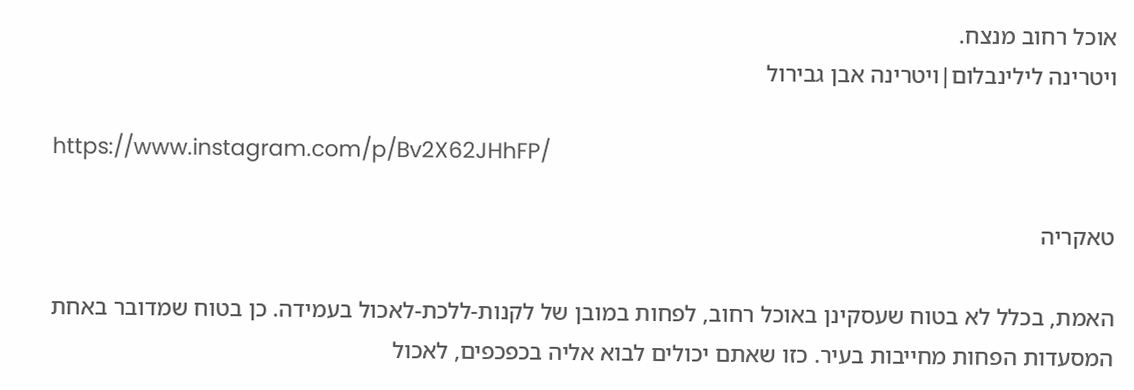אוכל רחוב מנצח.
ויטרינה לילינבלום|ויטרינה אבן גבירול

https://www.instagram.com/p/Bv2X62JHhFP/

טאקריה

האמת, בכלל לא בטוח שעסקינן באוכל רחוב, לפחות במובן של לקנות-ללכת-לאכול בעמידה. כן בטוח שמדובר באחת המסעדות הפחות מחייבות בעיר. כזו שאתם יכולים לבוא אליה בכפכפים, לאכול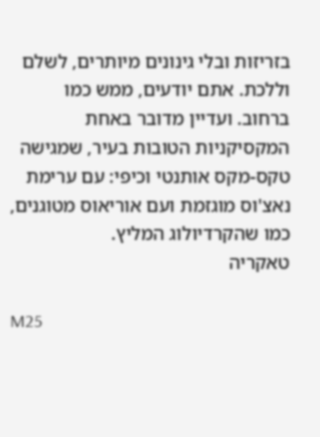בזריזות ובלי גינונים מיותרים, לשלם וללכת. אתם יודעים, ממש כמו ברחוב. ועדיין מדובר באחת המקסיקניות הטובות בעיר, שמגישה טקס-מקס אותנטי וכיפי: עם ערימת נאצ'וס מוגזמת ועם אוריאוס מטוגנים, כמו שהקרדיולוג המליץ.
טאקריה

M25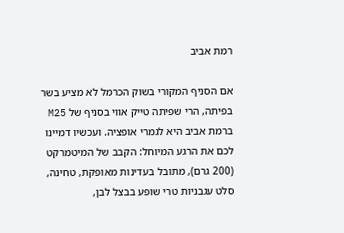רמת אביב

אם הסניף המקורי בשוק הכרמל לא מציע בשר בפיתה, הרי שפיתה טייק אווי בסניף של M25 ברמת אביב היא לגמרי אופציה. ועכשיו דמיינו לכם את הרגע המיוחל: הקבב של המיטמרקט (200 גרם), מתובל בעדינות מאופקת, טחינה, סלט עגבניות טרי שופע בבצל לבן,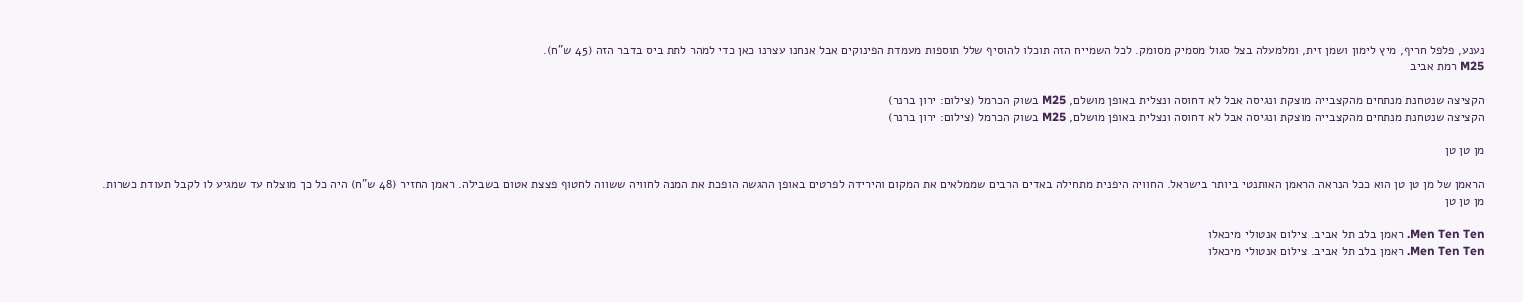נענע, פלפל חריף, מיץ לימון ושמן זית, ומלמעלה בצל סגול מסמיק מסומק. לכל השמייח הזה תוכלו להוסיף שלל תוספות מעמדת הפינוקים אבל אנחנו עצרנו כאן כדי למהר לתת ביס בדבר הזה (45 ש"ח).
M25 רמת אביב

הקציצה שנטחנת מנתחים מהקצבייה מוצקת ונגיסה אבל לא דחוסה ונצלית באופן מושלם, M25 בשוק הכרמל (צילום: ירון ברנר)
הקציצה שנטחנת מנתחים מהקצבייה מוצקת ונגיסה אבל לא דחוסה ונצלית באופן מושלם, M25 בשוק הכרמל (צילום: ירון ברנר)

מן טן טן

הראמן של מן טן טן הוא ככל הנראה הראמן האותנטי ביותר בישראל. החוויה היפנית מתחילה באדים הרבים שממלאים את המקום והירידה לפרטים באופן ההגשה הופכת את המנה לחוויה ששווה לחטוף פצצת אטום בשבילה. ראמן החזיר (48 ש"ח) היה כל כך מוצלח עד שמגיע לו לקבל תעודת כשרות.
מן טן טן

Men Ten Ten. ראמן בלב תל אביב. צילום אנטולי מיכאלו
Men Ten Ten. ראמן בלב תל אביב. צילום אנטולי מיכאלו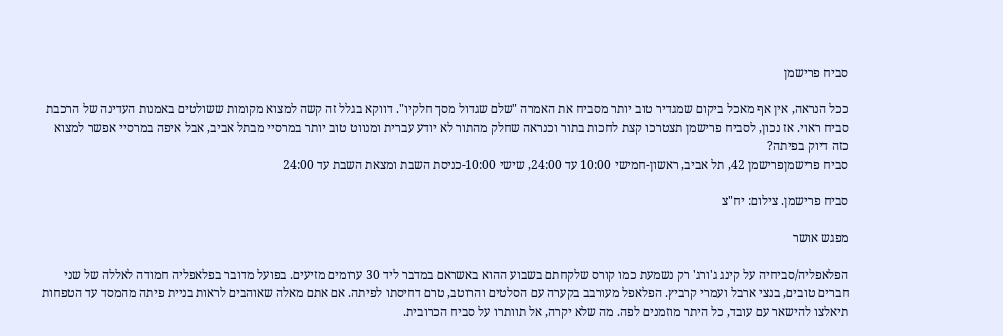סביח פרישמן

ככל הנראה, אין אף מאכל ביקום שמגדיר טוב יותר מסביח את האמרה "שלם שגדול מסך חלקיו". דווקא בגלל זה קשה למצוא מקומות ששולטים באמנות העדינה של הרכבת סביח ראוי. אז נכון, לסביח פרישמן תצטרכו קצת לחכות בתור וכנראה שחלק מהתור לא יודע עברית ומנווט טוב יותר במרסיי מבתל אביב, אבל איפה במרסיי אפשר למצוא כזה דיוק בפיתה?
סביח פרישמןפרישמן 42, תל אביב, ראשון-חמישי 10:00 עד 24:00, שישי 10:00-כניסת השבת ומצאת השבת עד 24:00

סביח פרישמן. צילום: יח"צ

מפגש אושר

הפלאפליה/סביחיה על קינג ג'ורג' רק נשמעת כמו קורס שלקחתם בשבוע ההוא באשראם במדבר ליד 30 ערומים מזיעים. בפועל מדובר בפלאפליה חמודה לאללה של שני חברים טובים, בנצי ארבל ועמרי קרביץ. הפלאפל מעורבב בקערה עם הסלטים והרוטב, טרם דחיסתו לפיתה. אם אתם מאלה שאוהבים לראות בניית פיתה מהמסד עד הטפחות תיאלצו להישאר עם עובד, כל היתר מוזמנים לפה. מה שלא יקרה, אל תוותרו על סביח הכרובית.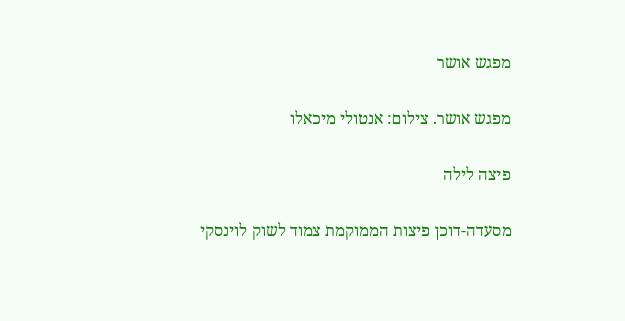מפגש אושר

מפגש אושר. צילום: אנטולי מיכאלו

פיצה לילה

מסעדה-דוכן פיצות הממוקמת צמוד לשוק לוינסקי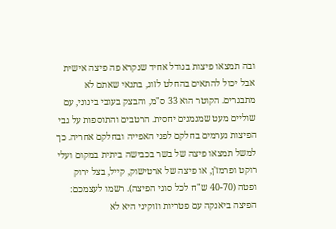ובה תמצאו פיצות בגודל אחיד שנקרא פה פיצה אישית אבל יכול להתאים בהחלט לזוג, בתנאי שאתם לא מתבגרים. הקוטר הוא 33 ס"מ, והבצק בעובי בינוני, עם שוליים מעט שמנמנים יחסית. הרטבים והתוספות על גבי הפיצות נערמים בחלקם לפני האפייה ובחלקם אחריה. כך למשל תמצאו פיצה של בשר בכבישה ביתית במקום ועלי רוקט ופרמז'ן, או פיצה של ארטישוק, קייל, בצל ירוק ופטה (40-70 ש"ח לכל סוגי הפיצה). רשמו לעצמכם: הפיצה ביאנקה עם פטריות וזוקיני היא לא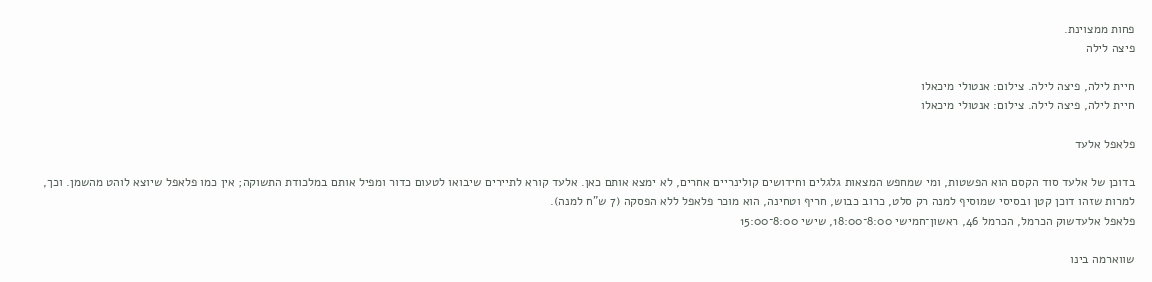פחות ממצוינת.
פיצה לילה

חיית לילה, פיצה לילה. צילום: אנטולי מיכאלו
חיית לילה, פיצה לילה. צילום: אנטולי מיכאלו

פלאפל אלעד

בדוכן של אלעד סוד הקסם הוא הפשטות, ומי שמחפש המצאות גלגלים וחידושים קולינריים אחרים, לא ימצא אותם כאן. אלעד קורא לתיירים שיבואו לטעום כדור ומפיל אותם במלכודת התשוקה; אין כמו פלאפל שיוצא לוהט מהשמן. וכך, למרות שזהו דוכן קטן ובסיסי שמוסיף למנה רק סלט, כרוב כבוש, חריף וטחינה, הוא מוכר פלאפל ללא הפסקה (7 ש"ח למנה).
פלאפל אלעדשוק הכרמל, הכרמל 46, ראשון־חמישי 8:00־18:00, שישי 8:00־15:00

שווארמה בינו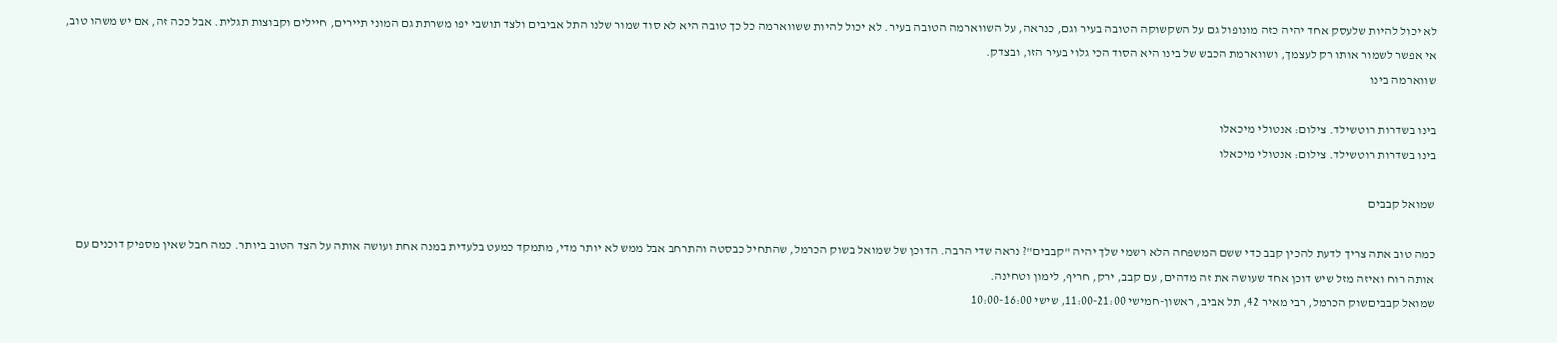לא יכול להיות שלעסק אחד יהיה כזה מונופול גם על השקשוקה הטובה בעיר וגם, כנראה, על השווארמה הטובה בעיר. לא יכול להיות ששווארמה כל כך טובה היא לא סוד שמור שלנו התל אביבים ולצד תושבי יפו משרתת גם המוני תיירים, חיילים וקבוצות תגלית. אבל ככה זה, אם יש משהו טוב, אי אפשר לשמור אותו רק לעצמך, ושווארמת הכבש של בינו היא הסוד הכי גלוי בעיר הזו, ובצדק.
שווארמה בינו

בינו בשדרות רוטשילד. צילום: אנטולי מיכאלו
בינו בשדרות רוטשילד. צילום: אנטולי מיכאלו

שמואל קבבים

כמה טוב אתה צריך לדעת להכין קבב כדי ששם המשפחה הלא רשמי שלך יהיה "קבבים"? נראה שדי הרבה. הדוכן של שמואל בשוק הכרמל, שהתחיל כבסטה והתרחב אבל ממש לא יותר מדי, מתמקד כמעט בלעדית במנה אחת ועושה אותה על הצד הטוב ביותר. כמה חבל שאין מספיק דוכנים עם אותה רוח ואיזה מזל שיש דוכן אחד שעושה את זה מדהים, עם קבב, ירק, חריף, לימון וטחינה.
שמואל קבביםשוק הכרמל, רבי מאיר 42, תל אביב, ראשון-חמישי 11:00-21:00, שישי 10:00-16:00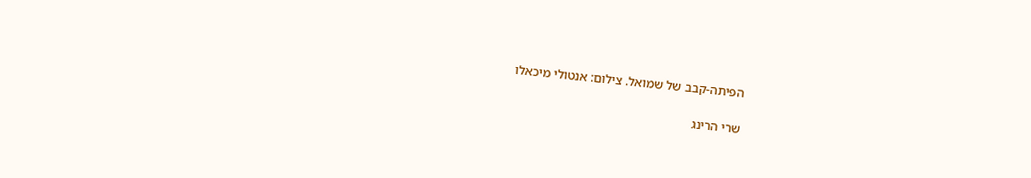הפיתה-קבב של שמואל. צילום: אנטולי מיכאלו

שרי הרינג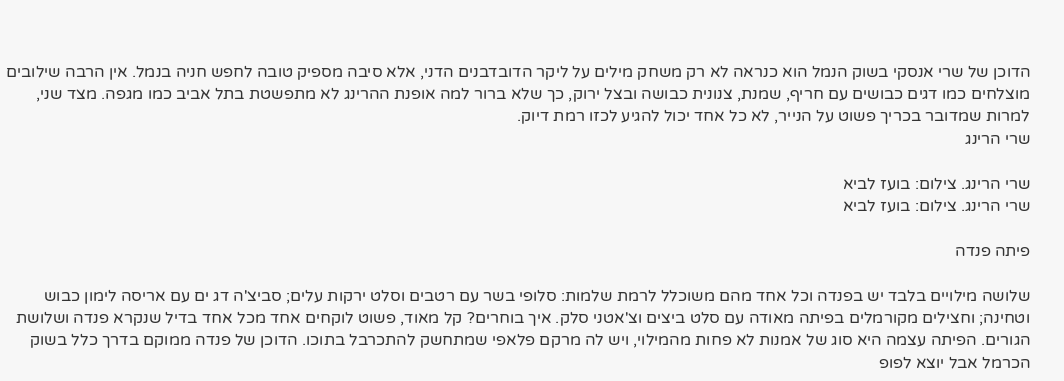הדוכן של שרי אנסקי בשוק הנמל הוא כנראה לא רק משחק מילים על ליקר הדובדבנים הדני, אלא סיבה מספיק טובה לחפש חניה בנמל. אין הרבה שילובים מוצלחים כמו דגים כבושים עם חריף, שמנת, צנונית כבושה ובצל ירוק, כך שלא ברור למה אופנת ההרינג לא מתפשטת בתל אביב כמו מגפה. מצד שני, למרות שמדובר בכריך פשוט על הנייר, לא כל אחד יכול להגיע לכזו רמת דיוק.
שרי הרינג

שרי הרינג. צילום: בועז לביא
שרי הרינג. צילום: בועז לביא

פיתה פנדה

שלושה מילויים בלבד יש בפנדה וכל אחד מהם משוכלל לרמת שלמות: סלופי בשר עם רטבים וסלט ירקות עלים; סביצ'ה דג ים עם אריסה לימון כבוש וטחינה; וחצילים מקורמלים בפיתה מאודה עם סלט ביצים וצ'אטני סלק. איך בוחרים? קל מאוד, פשוט לוקחים אחד מכל אחד בדיל שנקרא פנדה ושלושת הגורים. הפיתה עצמה היא סוג של אמנות לא פחות מהמילוי, ויש לה מרקם פלאפי שמתחשק להתכרבל בתוכו. הדוכן של פנדה ממוקם בדרך כלל בשוק הכרמל אבל יוצא לפופ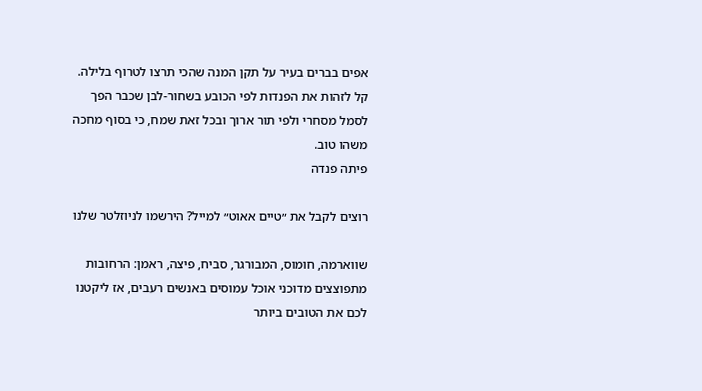אפים בברים בעיר על תקן המנה שהכי תרצו לטרוף בלילה. קל לזהות את הפנדות לפי הכובע בשחור-לבן שכבר הפך לסמל מסחרי ולפי תור ארוך ובכל זאת שמח, כי בסוף מחכה משהו טוב.
פיתה פנדה

רוצים לקבל את ״טיים אאוט״ למייל? הירשמו לניוזלטר שלנו

שווארמה, חומוס, המבורגר, סביח, פיצה, ראמן: הרחובות מתפוצצים מדוכני אוכל עמוסים באנשים רעבים, אז ליקטנו לכם את הטובים ביותר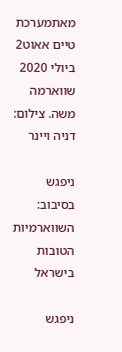מאתמערכת טיים אאוט2 ביולי 2020
שווארמה משה. צילום: דניה ויינר

ניפגש בסיבוב: השווארמיות הטובות בישראל

ניפגש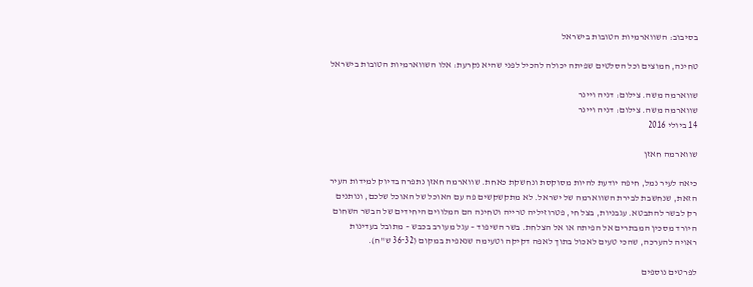בסיבוב: השווארמיות הטובות בישראל

טחינה, חמוצים וכל הסלטים שפיתה יכולה להכיל לפני שהיא נקרעת: אלו השווארמיות הטובות בישראל

שווארמה משה. צילום: דניה ויינר
שווארמה משה. צילום: דניה ויינר
14 ביולי 2016

שווארמה חאזן

כיאה לעיר נמל, חיפה יודעת להיות מסוקסת ונחשקת כאחת. שווארמה חאזן נתפרה בדיוק למידות העיר הזאת, שנחשבת לבירת השווארמה של ישראל. לא מתקשקשים פה עם האוכל של האוכל שלכם, ונותנים רק לבשר להתבטא. עגבניות, בצל חי, פטרוזיליה טרייה וטחינה הם המלווים היחידים של הבשר השחום היורד מסכין המבתרים אל הפיתה או אל הצלחת. בשר השיפוד – עגל מעורב בכבש – מתובל בעדינות ראויה להערכה, שהכי טעים לאכול בתוך לאפה דקיקה וטעימה שנאפית במקום (32־36 ש"ח).

לפרטים נוספים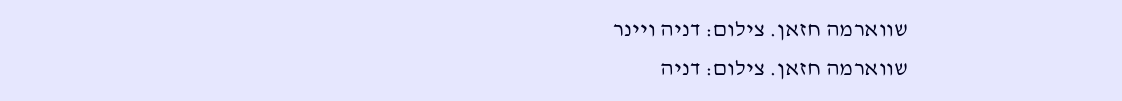שווארמה חזאן. צילום: דניה ויינר
שווארמה חזאן. צילום: דניה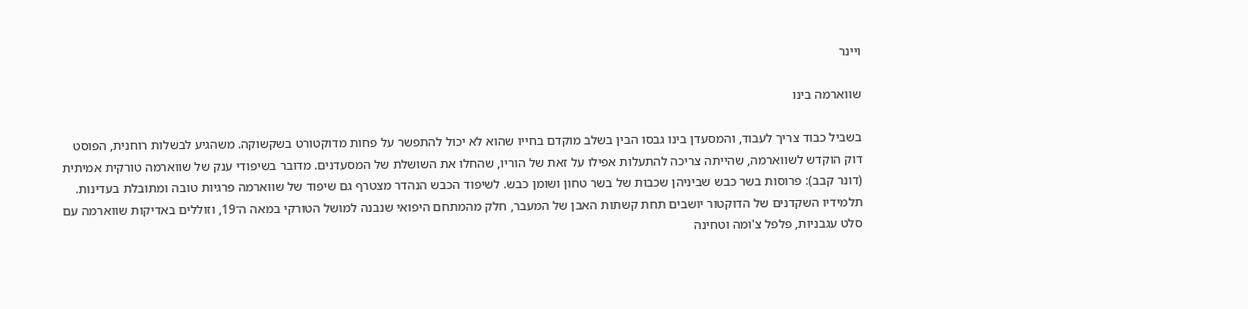ויינר

שווארמה בינו

בשביל כבוד צריך לעבוד, והמסעדן בינו גבסו הבין בשלב מוקדם בחייו שהוא לא יכול להתפשר על פחות מדוקטורט בשקשוקה. משהגיע לבשלות רוחנית, הפוסט דוק הוקדש לשווארמה, שהייתה צריכה להתעלות אפילו על זאת של הוריו, שהחלו את השושלת של המסעדנים. מדובר בשיפודי ענק של שווארמה טורקית אמיתית (דונר קבב): פרוסות בשר כבש שביניהן שכבות של בשר טחון ושומן כבש. לשיפוד הכבש הנהדר מצטרף גם שיפוד של שווארמה פרגיות טובה ומתובלת בעדינות. תלמידיו השקדנים של הדוקטור יושבים תחת קשתות האבן של המעבר, חלק מהמתחם היפואי שנבנה למושל הטורקי במאה ה־19, וזוללים באדיקות שווארמה עם סלט עגבניות, פלפל צ'ומה וטחינה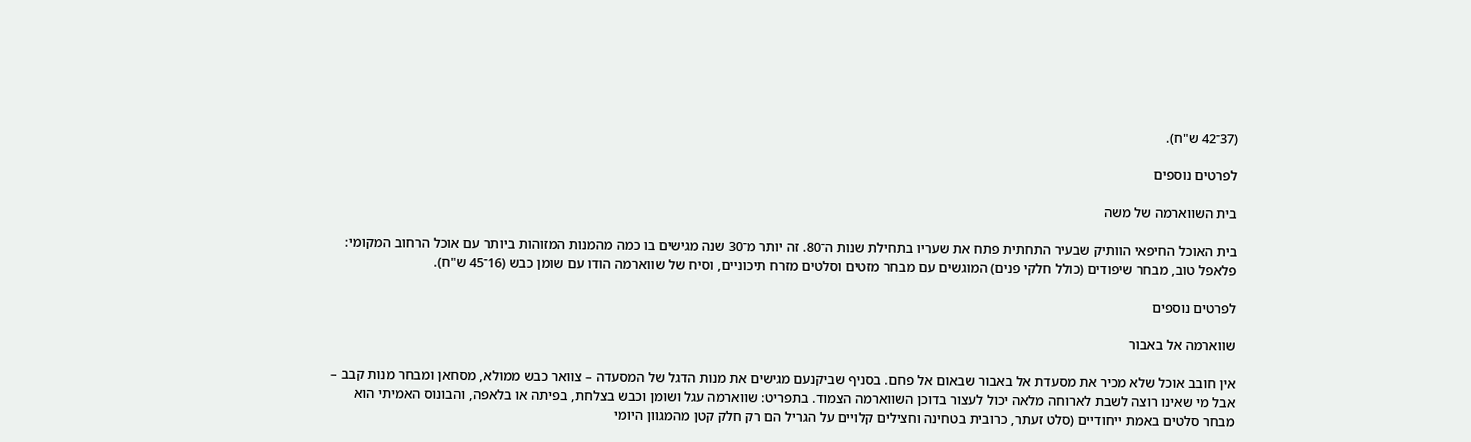(37־42 ש"ח).

לפרטים נוספים

בית השווארמה של משה

בית האוכל החיפאי הוותיק שבעיר התחתית פתח את שעריו בתחילת שנות ה־80. זה יותר מ־30 שנה מגישים בו כמה מהמנות המזוהות ביותר עם אוכל הרחוב המקומי: פלאפל טוב, מבחר שיפודים (כולל חלקי פנים) המוגשים עם מבחר מזטים וסלטים מזרח תיכוניים, וסיח של שווארמה הודו עם שומן כבש (16־45 ש"ח).

לפרטים נוספים

שווארמה אל באבור

אין חובב אוכל שלא מכיר את מסעדת אל באבור שבאום אל פחם. בסניף שביקנעם מגישים את מנות הדגל של המסעדה – צוואר כבש ממולא, מסחאן ומבחר מנות קבב – אבל מי שאינו רוצה לשבת לארוחה מלאה יכול לעצור בדוכן השווארמה הצמוד. בתפריט: שווארמה עגל ושומן וכבש בצלחת, בפיתה או בלאפה, והבונוס האמיתי הוא מבחר סלטים באמת ייחודיים (סלט זעתר, כרובית בטחינה וחצילים קלויים על הגריל הם רק חלק קטן מהמגוון היומי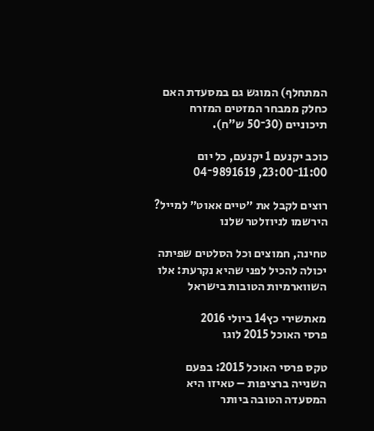המתחלף) המוגש גם במסעדת האם כחלק ממבחר המזטים המזרח תיכוניים (30־50 ש"ח).

כוכב יקנעם 1 יקנעם, כל יום 11:00־23:00, 9891619־04

רוצים לקבל את ״טיים אאוט״ למייל? הירשמו לניוזלטר שלנו

טחינה, חמוצים וכל הסלטים שפיתה יכולה להכיל לפני שהיא נקרעת: אלו השווארמיות הטובות בישראל

מאתשירי כץ14 ביולי 2016
פרסי האוכל 2015 לוגו

טקס פרסי האוכל 2015: בפעם השנייה ברציפות – טאיזו היא המסעדה הטובה ביותר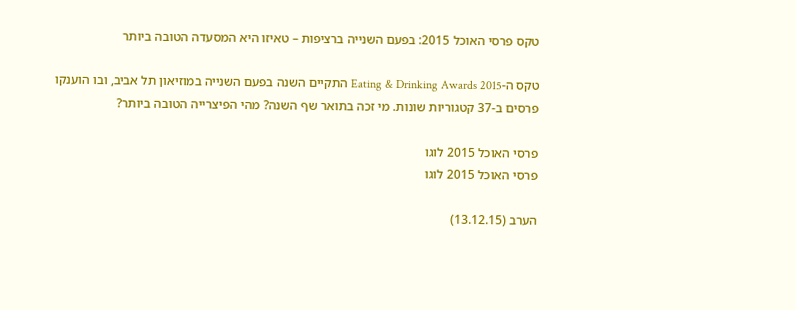טקס פרסי האוכל 2015: בפעם השנייה ברציפות – טאיזו היא המסעדה הטובה ביותר

טקס ה-Eating & Drinking Awards 2015 התקיים השנה בפעם השנייה במוזיאון תל אביב, ובו הוענקו פרסים ב-37 קטגוריות שונות. מי זכה בתואר שף השנה? מהי הפיצרייה הטובה ביותר?

פרסי האוכל 2015 לוגו
פרסי האוכל 2015 לוגו

הערב (13.12.15)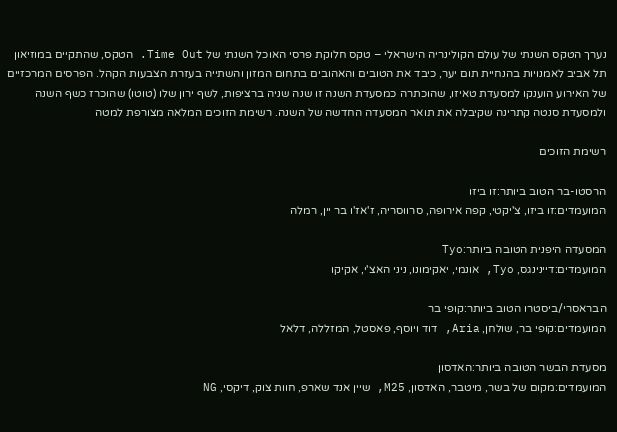נערך הטקס השנתי של עולם הקולינריה הישראלי – טקס חלוקת פרסי האוכל השנתי של Time Out. הטקס, שהתקיים במוזיאון תל אביב לאמנויות בהנחיית תום יער, כיבד את הטובים והאהובים בתחום המזון והשתייה בעזרת הצבעות הקהל. הפרסים המרכזיים של האירוע הוענקו למסעדת טאיזו, שהוכתרה כמסעדת השנה זו שנה שניה ברציפות, לשף ירון שלו (טוטו) שהוכרז כשף השנה ולמסעדת סנטה קתרינה שקיבלה את תואר המסעדה החדשה של השנה. רשימת הזוכים המלאה מצורפת למטה

רשימת הזוכים

הרסטו-בר הטוב ביותר:זו ביזו
המועמדים:זו ביזו, צ'יקטי, קפה אירופה, סרווסריה, ז'אז'ו בר יין, רמלה

המסעדה היפנית הטובה ביותר:Tyo
המועמדים:דיינינגס, Tyo, אונמי, יאקימונו, ניני האצ'י, אקיקו

הבראסרי/ביסטרו הטוב ביותר:קופי בר
המועמדים:קופי בר, שולחן, Aria, דוד ויוסף, פאסטל, המזללה, דלאל

מסעדת הבשר הטובה ביותר:האדסון
המועמדים:מקום של בשר, מיטבר, האדסון, M25, שיין אנד שארפ, חוות צוק, דיקסי, NG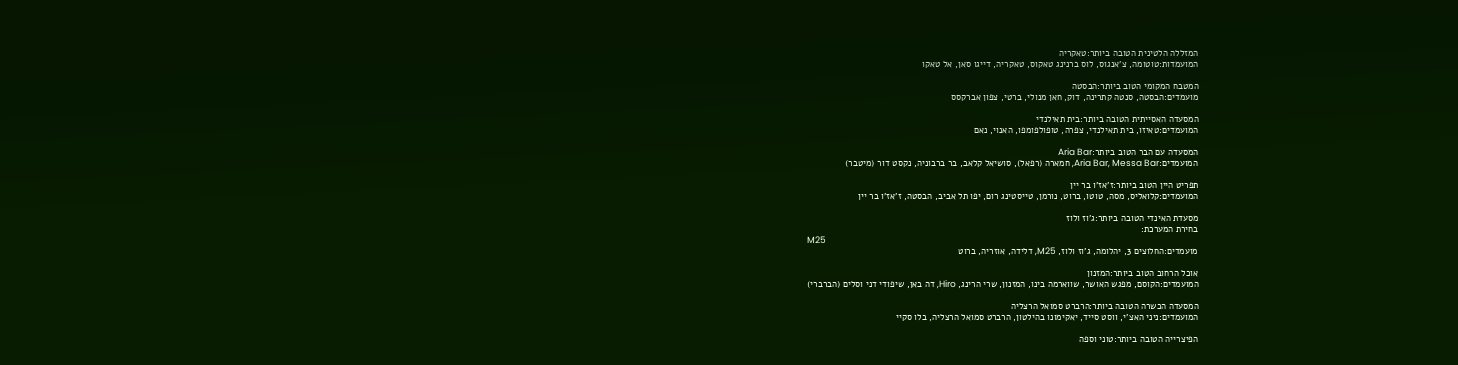המזללה הלטינית הטובה ביותר:טאקריה
המועמדות:טוטומה, צ'אנגוס, לוס ברנינג טאקוס, טאקריה, דייגו סאן, אל טאקו

המטבח המקומי הטוב ביותר:הבסטה
מועמדים:הבסטה, סנטה קתרינה, דוק, חאן מנולי, ברטי, צפון אברקסס

המסעדה האסייתית הטובה ביותר:בית תאילנדי
המועמדים:טאיזו, בית תאילנדי, צפרה, טופולפומפו, האנוי, נאם

המסעדה עם הבר הטוב ביותר:Aria Bar
המועמדים:Aria Bar, Messa Bar, חמארה (רפאל), סושיאל קלאב, בר ברבוניה, נקסט דור (מיטבר)

תפריט היין הטוב ביותר:ז'אז'ו בר יין
המועמדים:קלואליס, מסה, טוטו, ברוט, נורמן, טייסטינג רום, יפו תל אביב, הבסטה, ז'אז'ו בר יין

מסעדת האינדי הטובה ביותר:ג'וז ולוז
בחירת המערכת:
M25
מועמדים:החלוצים 3, יהלומה, ג'וז ולוז, M25, דלידה, אוזריה, ברוט

אוכל הרחוב הטוב ביותר:המזנון
המועמדים:הקוסם, מפגש האושר, שווארמה בינו, המזנון, שרי הרינג, Hiro, דה באן, שיפודי דני וסלים (הברברי)

המסעדה הכשרה הטובה ביותר:הרברט סמואל הרצליה
המועמדים:ניני האצ'י, ווסט סייד, יאקימונו בהילטון, הרברט סמואל הרצליה, בלו סקיי

הפיצרייה הטובה ביותר:טוני וספה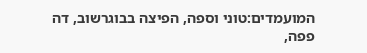המועמדים:טוני וספה, הפיצה בבוגרשוב, דה פפה,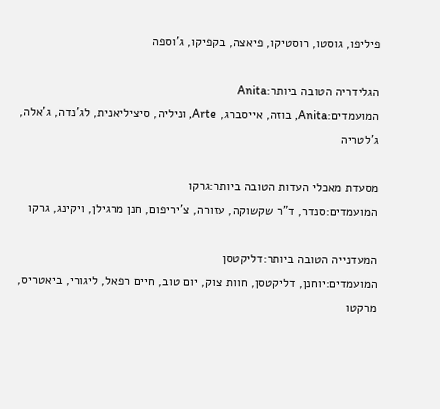פיליפו, גוסטו, רוסטיקו, פיאצה, בקפיקו, ג'וספה

הגלידריה הטובה ביותר:Anita
המועמדים:Anita, בוזה, אייסברג, Arte, וניליה, סיציליאנית, לג'נדה, ג'אלה, ג'לטריה

מסעדת מאכלי העדות הטובה ביותר:גרקו
המועמדים:סנדר, ד"ר שקשוקה, עזורה, צ'יריפום, חנן מרגילן, ויקינג, גרקו

המעדנייה הטובה ביותר:דליקטסן
המועמדים:יוחנן, דליקטסן, חוות צוק, יום טוב, חיים רפאל, ליגורי, ביאטריס, מרקטו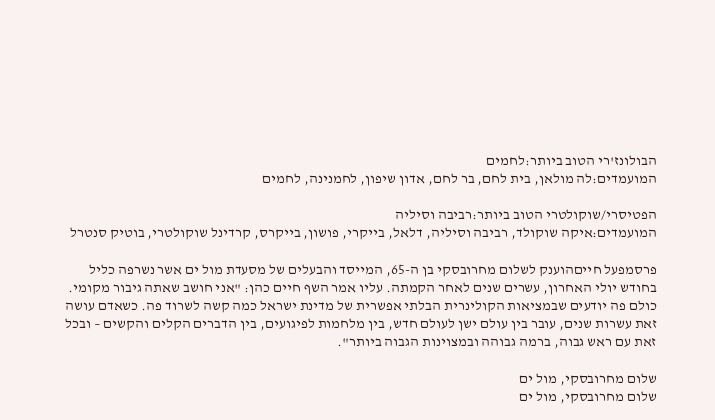הבולונז'רי הטוב ביותר:לחמים
המועמדים:לה מולאן, בית לחם, בר לחם, אדון שיפון, לחמנינה, לחמים

הפטיסרי/שוקולטרי הטוב ביותר:רביבה וסיליה
המועמדים:איקה שוקולד, רביבה וסיליה, דלאל, בייקרי, פושון, בייקרס, קרדינל שוקולטרי, בוטיק סנטרל

פרסמפעל חייםהוענק לשלום מחרובסקי בן ה-65, המייסד והבעלים של מסעדת מול ים אשר נשרפה כליל בחודש יולי האחרון, עשרים שנים לאחר הקמתה. עליו אמר השף חיים כהן: "אני חושב שאתה גיבור מקומי. כולם פה יודעים שבמציאות הקולינרית הבלתי אפשרית של מדינת ישראל כמה קשה לשרוד פה. כשאדם עושה זאת עשרות שנים, עובר בין עולם ישן לעולם חדש, בין מלחמות לפיגועים, בין הדברים הקלים והקשים – ובכל זאת עם ראש גבוה, ברמה גבוהה ובמצוינות הגבוה ביותר".

שלום מחרובסקי, מול ים
שלום מחרובסקי, מול ים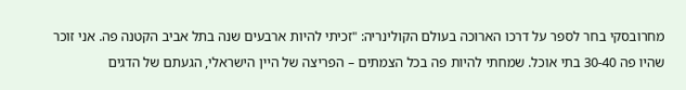מחרובסקי בחר לספר על דרכו הארוכה בעולם הקולינריה: "זכיתי להיות ארבעים שנה בתל אביב הקטנה פה. אני זוכר שהיו פה 30-40 בתי אוכל. שמחתי להיות פה בכל הצמתים – הפריצה של היין הישראלי, הגעתם של הדגים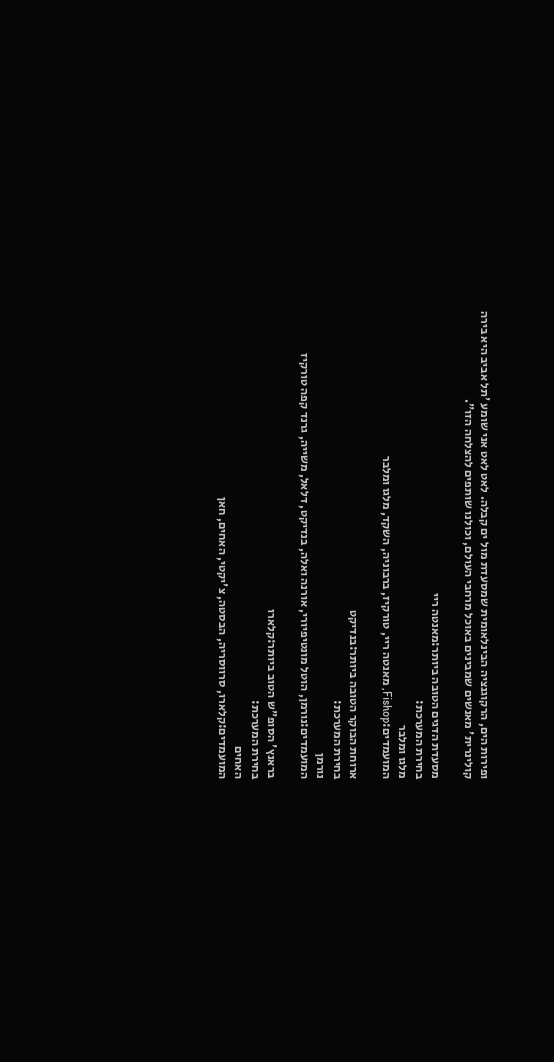ופירות הים, הרקוגנציה הבינלאומית שמסעדת מול ים קבלה. לאט לאט אני שומע 'תל אביב היא בירה קולינרית' מאנשים שמבינים באוכל מרחבי העולם, וכולנו שותפים להצלחה הזו".

מסעדת הדגים הטובה ביותר:מאנטה ריי
בחירת המערכת:
מלגו ומלבר
המועמדים:Fishop, מאנטה ריי, טורקיז, ברבוניה, השקד, מלגו ומלבר

ארוחת הבוקר הטובה ביותר:בנדיקט
בחירת המערכת:
נורמן
המועמדים:נורמן, הוטל מונטיפיורי, אורנה ואלה, בנדיקט, דלאל, משייה, גרנד קפה טורקיז

בראנץ' הסופ"ש הטוב ביותר:קלארו
בחירת המערכת:
האחים
המועמדים:קלארו, סרווסריה, הבסטה, צ'יקטי, האחים, חאן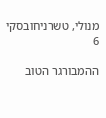מנולי, טשרניחובסקי 6

ההמבורגר הטוב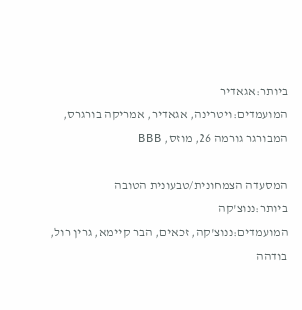ביותר:אגאדיר
המועמדים:ויטרינה, אגאדיר, אמריקה בורגרס, המבורגר גורמה 26, מוזס, BBB

המסעדה הצמחונית/טבעונית הטובה ביותר:ננוצ'קה
המועמדים:ננוצ'קה, זכאים, הבר קיימא, גרין רול, בודהה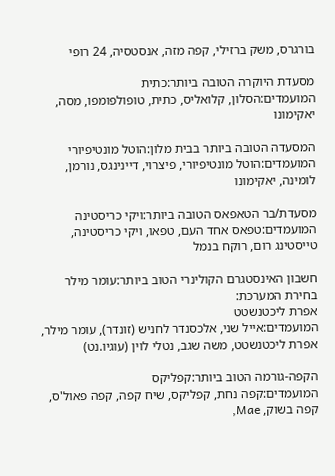בורגרס, משק ברזילי, קפה מזה, אנסטסיה, 24 רופי

מסעדת היוקרה הטובה ביותר:כתית
המועמדים:הסלון, קלואליס, כתית, טופולפומפו, מסה, יאקימונו

המסעדה הטובה ביותר בבית מלון:הוטל מונטיפיורי
המועמדים:הוטל מונטיפיורי, פיצרוי, דיינינגס, נורמן, לומינה, יאקימונו

מסעדת/בר הטאפאס הטובה ביותר:ויקי כריסטינה
המועמדים:טפאס אחד העם, טפאו, ויקי כריסטינה, טייסטינג רום, רוקח בנמל

חשבון האינסטגרם הקולינרי הטוב ביותר:עומר מילר
בחירת המערכת:
אפרת ליכטנשטט
המועמדים:אייל שני, אלכסנדר לחניש (זונדר), עומר מילר, אפרת ליכטנשטט, משה שגב, נטלי לוין (עוגיו.נט)

הקפה-גורמה הטוב ביותר:קפליקס
המועמדים:קפה נחת, קפליקס, שיח קפה, קפה פאול'ס, קפה בשוק, Mae,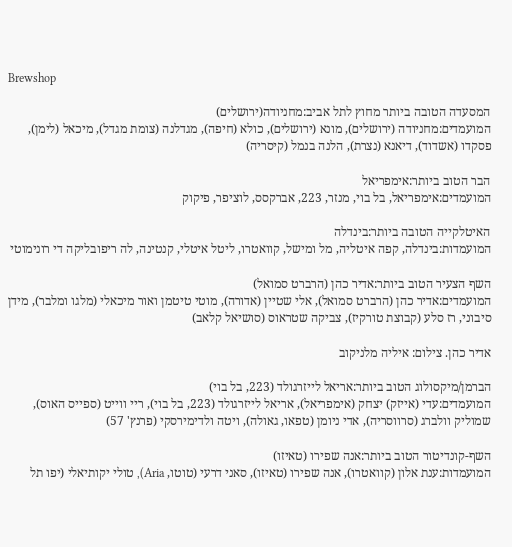Brewshop

המסעדה הטובה ביותר מחוץ לתל אביב:מחניודה(ירושלים)
המועמדים:מחניודה (ירושלים), מונא (ירושלים), כולא (חיפה), מגדלנה (צומת מגדל), מיכאל (לימן), פסקדו (אשדוד), דיאנא (נצרת), הלנה בנמל (קיסריה)

הבר הטוב ביותר:אימפריאל
המועמדים:אימפריאל, בל בוי, מנזר, 223, אברקסס, לוציפר, פיקוק

האיטלקייה הטובה ביותר:בינדלה
המועמדות:בינדלה, קפה איטליה, מל ומישל, קוואטרו, ליטל איטלי, קנטינה, לה ריפובליקה די רונימוטי

השף הצעיר הטוב ביותר:אדיר כהן (הרברט סמואל)
המועמדים:אדיר כהן (הרברט סמואל), אלי שטיין (אדורה), מוטי טיטמן ואור מיכאלי (מלגו ומלבר), מידן סיבוני, רז סלע (קבוצת טורקיז), צביקה שטראוס (סושיאל קלאב)

אדיר כהן. צילום: איליה מלניקוב

הברמן/מיקסולוג הטוב ביותר:אריאל לייזרגולד (223, בל בוי)
המועמדים:עדי (אייזק) יצחק (אימפריאל), אריאל לייזרגולד (223, בל בוי), ריי ווייט (ספייס האוס), שמוליק וולברג (סרווסריה), אדי ניומן (טפאו, גאולה), ויטה ולדימירסקי (פרנץ' 57)

השף-קונדיטור הטוב ביותר:אנה שפירו (טאיזו)
המועמדות:ענת אלון (קוואטרו), אנה שפירו (טאיזו), סאני דרעי (טוטו, Aria), טולי יקותיאלי (יפו תל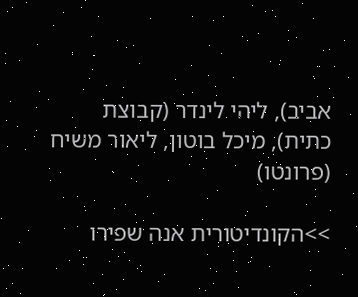אביב), ליהי לינדר (קבוצת כתית), מיכל בוטון, ליאור משיח (פרונטו)

>>הקונדיטורית אנה שפירו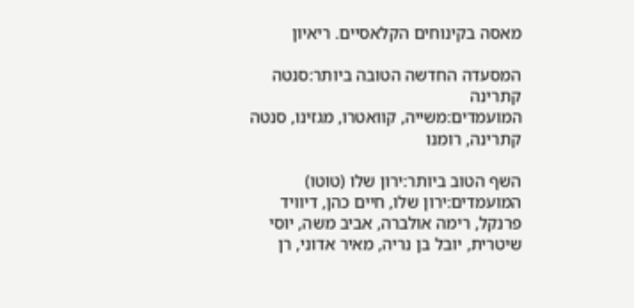מאסה בקינוחים הקלאסיים. ריאיון

המסעדה החדשה הטובה ביותר:סנטה קתרינה
המועמדים:משייה, קוואטרו, מגזינו, סנטה קתרינה, רומנו

השף הטוב ביותר:ירון שלו (טוטו)
המועמדים:ירון שלו, חיים כהן, דיוויד פרנקל, רימה אולברה, אביב משה, יוסי שיטרית, יובל בן נריה, מאיר אדוני, רן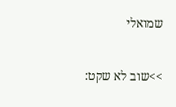שמואלי

>>שוב לא שקט: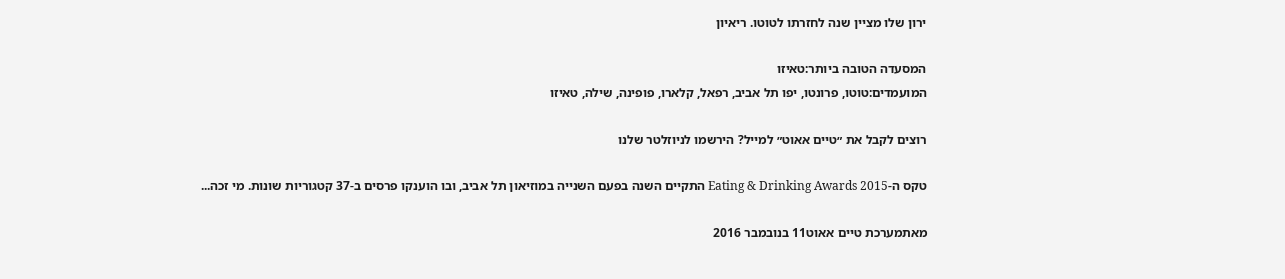ירון שלו מציין שנה לחזרתו לטוטו. ריאיון

המסעדה הטובה ביותר:טאיזו
המועמדים:טוטו, פרונטו, יפו תל אביב, רפאל, קלארו, פופינה, שילה, טאיזו

רוצים לקבל את ״טיים אאוט״ למייל? הירשמו לניוזלטר שלנו

טקס ה-Eating & Drinking Awards 2015 התקיים השנה בפעם השנייה במוזיאון תל אביב, ובו הוענקו פרסים ב-37 קטגוריות שונות. מי זכה...

מאתמערכת טיים אאוט11 בנובמבר 2016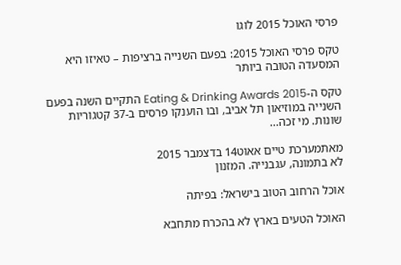פרסי האוכל 2015 לוגו

טקס פרסי האוכל 2015: בפעם השנייה ברציפות – טאיזו היא המסעדה הטובה ביותר

טקס ה-Eating & Drinking Awards 2015 התקיים השנה בפעם השנייה במוזיאון תל אביב, ובו הוענקו פרסים ב-37 קטגוריות שונות. מי זכה...

מאתמערכת טיים אאוט14 בדצמבר 2015
לא בתמונה, עגבנייה. המזנון

אוכל הרחוב הטוב בישראל: בפיתה

האוכל הטעים בארץ לא בהכרח מתחבא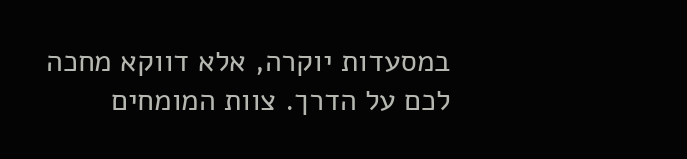במסעדות יוקרה, אלא דווקא מחכה לכם על הדרך. צוות המומחים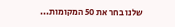שלנו בחר את 50 המקומות...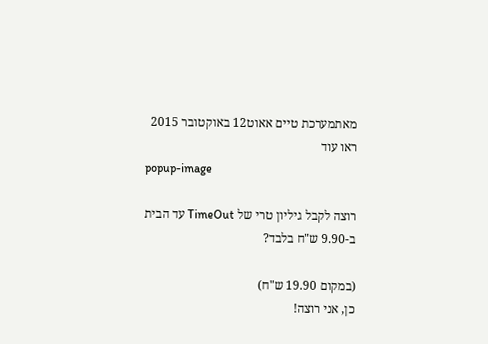מאתמערכת טיים אאוט12 באוקטובר 2015
ראו עוד
popup-image

רוצה לקבל גיליון טרי של TimeOut עד הבית ב-9.90 ש"ח בלבד?

(במקום 19.90 ש"ח)
כן, אני רוצה!